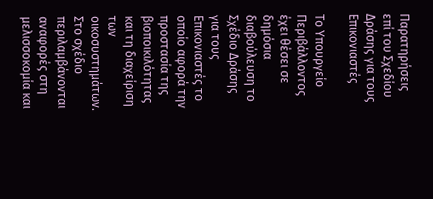Παρατηρήσεις επί του Σχεδίου Δράσης για τους Επικονιαστές

Το Υπουργείο Περιβάλλοντος έχει θέσει σε δημόσια διαβούλευση το Σχέδιο Δράσης για τους Επικονιαστές το οποίο αφορά την προστασία της βιοποικιλότητας και τη διαχείριση των οικοσυστημάτων. Στο σχέδιο περιλαμβάνονται αναφορές στη μελισσοκομία και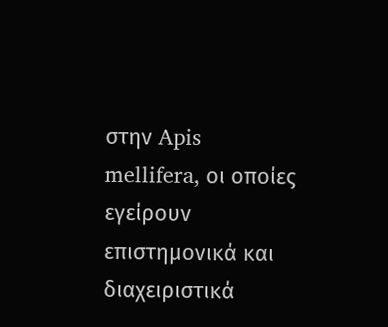στην Apis mellifera, οι οποίες εγείρουν επιστημονικά και διαχειριστικά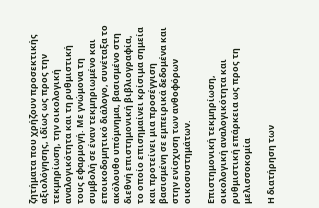ζητήματα που χρήζουν προσεκτικής αξιολόγησης, ιδίως ως προς την τεκμηρίωση, την οικολογική αναλογικότητα και τη ρυθμιστική τους εφαρμογή. Με γνώμονα τη συμβολή σε έναν τεκμηριωμένο και εποικοδομητικό διάλογο, συνέταξα το ακόλουθο υπόμνημα, βασισμένο στη διεθνή επιστημονική βιβλιογραφία, το οποίο επισημαίνει κρίσιμα σημεία και προτείνει μια προσέγγιση βασισμένη σε εμπειρικά δεδομένα και στην ενίσχυση των ανθοφόρων οικοσυστημάτων.

Επιστημονική τεκμηρίωση, οικολογική αναλογικότητα και ρυθμιστική επάρκεια ως προς τη μελισσοκομία

Η διατήρηση των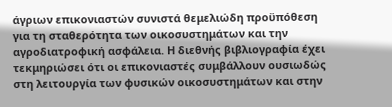άγριων επικονιαστών συνιστά θεμελιώδη προϋπόθεση για τη σταθερότητα των οικοσυστημάτων και την αγροδιατροφική ασφάλεια. Η διεθνής βιβλιογραφία έχει τεκμηριώσει ότι οι επικονιαστές συμβάλλουν ουσιωδώς στη λειτουργία των φυσικών οικοσυστημάτων και στην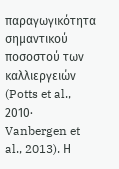παραγωγικότητα σημαντικού ποσοστού των καλλιεργειών (Potts et al., 2010· Vanbergen et al., 2013). Η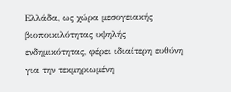Ελλάδα, ως χώρα μεσογειακής βιοποικιλότητας υψηλής ενδημικότητας, φέρει ιδιαίτερη ευθύνη για την τεκμηριωμένη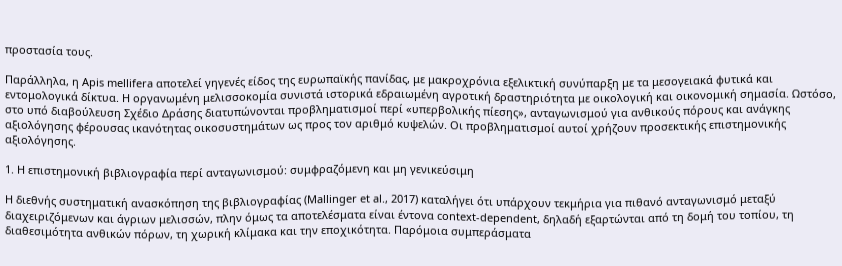προστασία τους.

Παράλληλα, η Apis mellifera αποτελεί γηγενές είδος της ευρωπαϊκής πανίδας, με μακροχρόνια εξελικτική συνύπαρξη με τα μεσογειακά φυτικά και εντομολογικά δίκτυα. Η οργανωμένη μελισσοκομία συνιστά ιστορικά εδραιωμένη αγροτική δραστηριότητα με οικολογική και οικονομική σημασία. Ωστόσο, στο υπό διαβούλευση Σχέδιο Δράσης διατυπώνονται προβληματισμοί περί «υπερβολικής πίεσης», ανταγωνισμού για ανθικούς πόρους και ανάγκης αξιολόγησης φέρουσας ικανότητας οικοσυστημάτων ως προς τον αριθμό κυψελών. Οι προβληματισμοί αυτοί χρήζουν προσεκτικής επιστημονικής αξιολόγησης.

1. Η επιστημονική βιβλιογραφία περί ανταγωνισμού: συμφραζόμενη και μη γενικεύσιμη

Η διεθνής συστηματική ανασκόπηση της βιβλιογραφίας (Mallinger et al., 2017) καταλήγει ότι υπάρχουν τεκμήρια για πιθανό ανταγωνισμό μεταξύ διαχειριζόμενων και άγριων μελισσών, πλην όμως τα αποτελέσματα είναι έντονα context-dependent, δηλαδή εξαρτώνται από τη δομή του τοπίου, τη διαθεσιμότητα ανθικών πόρων, τη χωρική κλίμακα και την εποχικότητα. Παρόμοια συμπεράσματα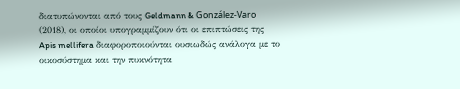διατυπώνονται από τους Geldmann & González-Varo (2018), οι οποίοι υπογραμμίζουν ότι οι επιπτώσεις της Apis mellifera διαφοροποιούνται ουσιωδώς ανάλογα με το οικοσύστημα και την πυκνότητα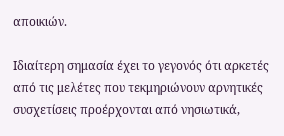αποικιών.

Ιδιαίτερη σημασία έχει το γεγονός ότι αρκετές από τις μελέτες που τεκμηριώνουν αρνητικές συσχετίσεις προέρχονται από νησιωτικά,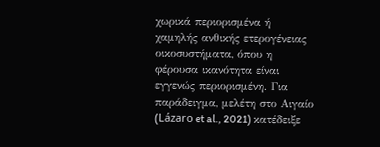χωρικά περιορισμένα ή χαμηλής ανθικής ετερογένειας οικοσυστήματα, όπου η φέρουσα ικανότητα είναι εγγενώς περιορισμένη. Για παράδειγμα, μελέτη στο Αιγαίο (Lázaro et al., 2021) κατέδειξε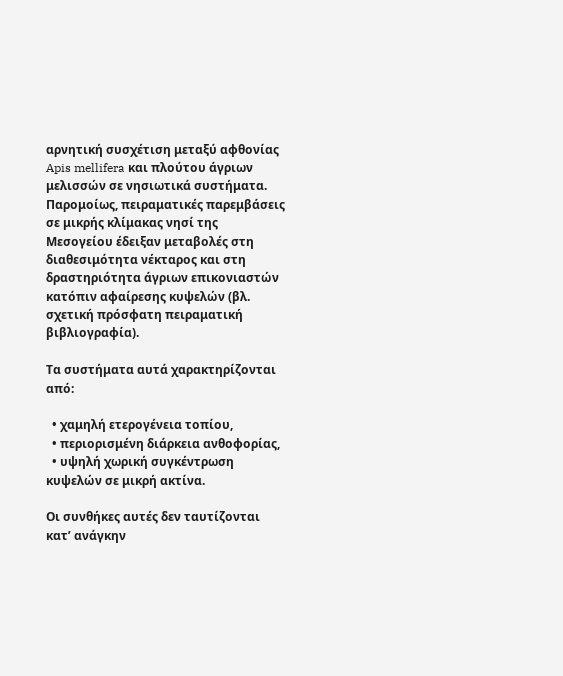αρνητική συσχέτιση μεταξύ αφθονίας Apis mellifera και πλούτου άγριων μελισσών σε νησιωτικά συστήματα. Παρομοίως, πειραματικές παρεμβάσεις σε μικρής κλίμακας νησί της Μεσογείου έδειξαν μεταβολές στη διαθεσιμότητα νέκταρος και στη δραστηριότητα άγριων επικονιαστών κατόπιν αφαίρεσης κυψελών (βλ. σχετική πρόσφατη πειραματική βιβλιογραφία).

Τα συστήματα αυτά χαρακτηρίζονται από:

  • χαμηλή ετερογένεια τοπίου,
  • περιορισμένη διάρκεια ανθοφορίας,
  • υψηλή χωρική συγκέντρωση κυψελών σε μικρή ακτίνα.

Οι συνθήκες αυτές δεν ταυτίζονται κατ’ ανάγκην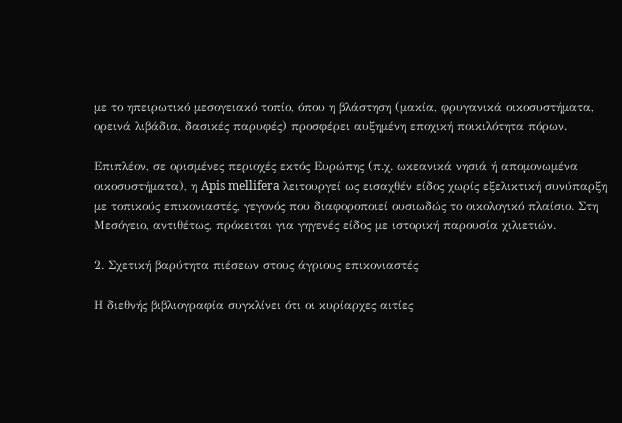με το ηπειρωτικό μεσογειακό τοπίο, όπου η βλάστηση (μακία, φρυγανικά οικοσυστήματα, ορεινά λιβάδια, δασικές παρυφές) προσφέρει αυξημένη εποχική ποικιλότητα πόρων.

Επιπλέον, σε ορισμένες περιοχές εκτός Ευρώπης (π.χ. ωκεανικά νησιά ή απομονωμένα οικοσυστήματα), η Apis mellifera λειτουργεί ως εισαχθέν είδος χωρίς εξελικτική συνύπαρξη με τοπικούς επικονιαστές, γεγονός που διαφοροποιεί ουσιωδώς το οικολογικό πλαίσιο. Στη Μεσόγειο, αντιθέτως, πρόκειται για γηγενές είδος με ιστορική παρουσία χιλιετιών.

2. Σχετική βαρύτητα πιέσεων στους άγριους επικονιαστές

Η διεθνής βιβλιογραφία συγκλίνει ότι οι κυρίαρχες αιτίες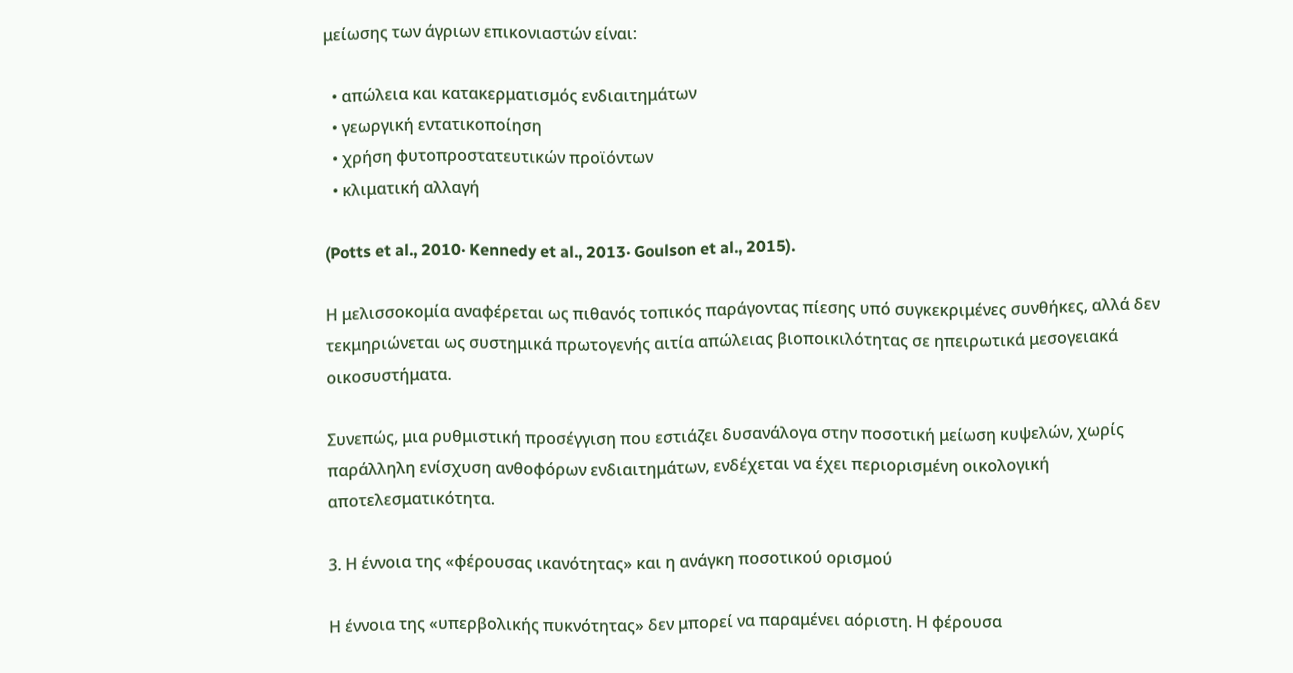μείωσης των άγριων επικονιαστών είναι:

  • απώλεια και κατακερματισμός ενδιαιτημάτων
  • γεωργική εντατικοποίηση
  • χρήση φυτοπροστατευτικών προϊόντων
  • κλιματική αλλαγή

(Potts et al., 2010· Kennedy et al., 2013· Goulson et al., 2015).

Η μελισσοκομία αναφέρεται ως πιθανός τοπικός παράγοντας πίεσης υπό συγκεκριμένες συνθήκες, αλλά δεν τεκμηριώνεται ως συστημικά πρωτογενής αιτία απώλειας βιοποικιλότητας σε ηπειρωτικά μεσογειακά οικοσυστήματα.

Συνεπώς, μια ρυθμιστική προσέγγιση που εστιάζει δυσανάλογα στην ποσοτική μείωση κυψελών, χωρίς παράλληλη ενίσχυση ανθοφόρων ενδιαιτημάτων, ενδέχεται να έχει περιορισμένη οικολογική αποτελεσματικότητα.

3. Η έννοια της «φέρουσας ικανότητας» και η ανάγκη ποσοτικού ορισμού

Η έννοια της «υπερβολικής πυκνότητας» δεν μπορεί να παραμένει αόριστη. Η φέρουσα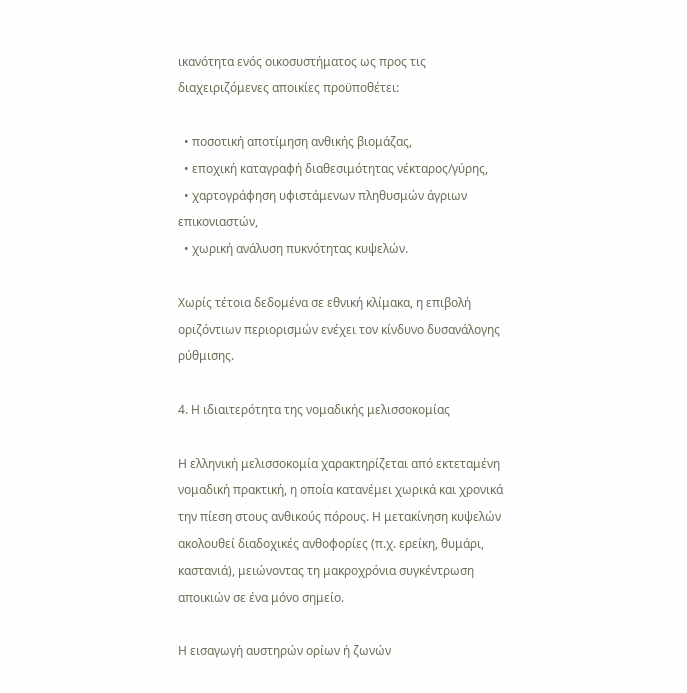ικανότητα ενός οικοσυστήματος ως προς τις διαχειριζόμενες αποικίες προϋποθέτει:

  • ποσοτική αποτίμηση ανθικής βιομάζας,
  • εποχική καταγραφή διαθεσιμότητας νέκταρος/γύρης,
  • χαρτογράφηση υφιστάμενων πληθυσμών άγριων επικονιαστών,
  • χωρική ανάλυση πυκνότητας κυψελών.

Χωρίς τέτοια δεδομένα σε εθνική κλίμακα, η επιβολή οριζόντιων περιορισμών ενέχει τον κίνδυνο δυσανάλογης ρύθμισης.

4. Η ιδιαιτερότητα της νομαδικής μελισσοκομίας

Η ελληνική μελισσοκομία χαρακτηρίζεται από εκτεταμένη νομαδική πρακτική, η οποία κατανέμει χωρικά και χρονικά την πίεση στους ανθικούς πόρους. Η μετακίνηση κυψελών ακολουθεί διαδοχικές ανθοφορίες (π.χ. ερείκη, θυμάρι, καστανιά), μειώνοντας τη μακροχρόνια συγκέντρωση αποικιών σε ένα μόνο σημείο.

Η εισαγωγή αυστηρών ορίων ή ζωνών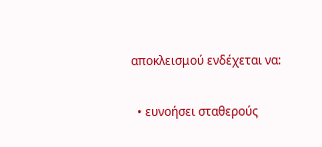αποκλεισμού ενδέχεται να:

  • ευνοήσει σταθερούς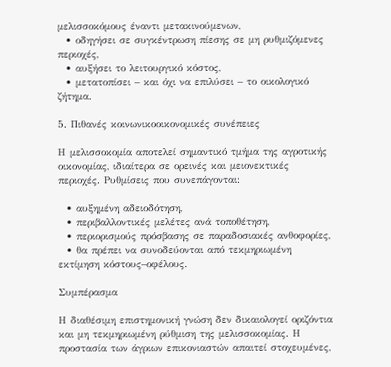μελισσοκόμους έναντι μετακινούμενων,
  • οδηγήσει σε συγκέντρωση πίεσης σε μη ρυθμιζόμενες περιοχές,
  • αυξήσει το λειτουργικό κόστος,
  • μετατοπίσει – και όχι να επιλύσει – το οικολογικό ζήτημα.

5. Πιθανές κοινωνικοοικονομικές συνέπειες

Η μελισσοκομία αποτελεί σημαντικό τμήμα της αγροτικής οικονομίας, ιδιαίτερα σε ορεινές και μειονεκτικές περιοχές. Ρυθμίσεις που συνεπάγονται:

  • αυξημένη αδειοδότηση,
  • περιβαλλοντικές μελέτες ανά τοποθέτηση,
  • περιορισμούς πρόσβασης σε παραδοσιακές ανθοφορίες,
  • θα πρέπει να συνοδεύονται από τεκμηριωμένη εκτίμηση κόστους–οφέλους.

Συμπέρασμα

Η διαθέσιμη επιστημονική γνώση δεν δικαιολογεί οριζόντια και μη τεκμηριωμένη ρύθμιση της μελισσοκομίας. Η προστασία των άγριων επικονιαστών απαιτεί στοχευμένες,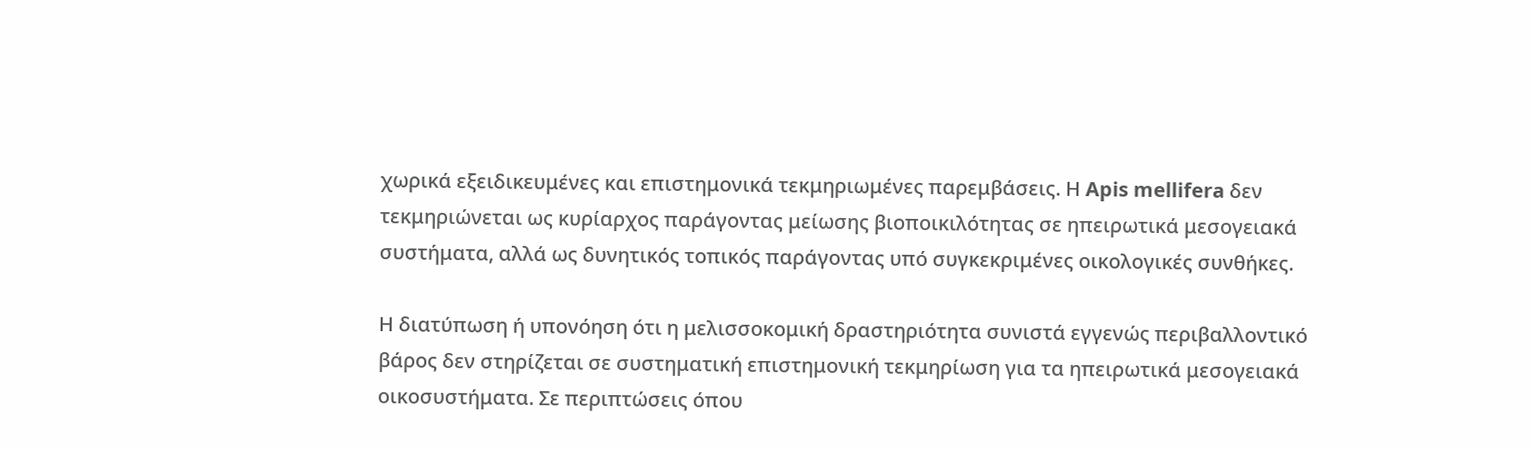χωρικά εξειδικευμένες και επιστημονικά τεκμηριωμένες παρεμβάσεις. Η Apis mellifera δεν τεκμηριώνεται ως κυρίαρχος παράγοντας μείωσης βιοποικιλότητας σε ηπειρωτικά μεσογειακά συστήματα, αλλά ως δυνητικός τοπικός παράγοντας υπό συγκεκριμένες οικολογικές συνθήκες.

Η διατύπωση ή υπονόηση ότι η μελισσοκομική δραστηριότητα συνιστά εγγενώς περιβαλλοντικό βάρος δεν στηρίζεται σε συστηματική επιστημονική τεκμηρίωση για τα ηπειρωτικά μεσογειακά οικοσυστήματα. Σε περιπτώσεις όπου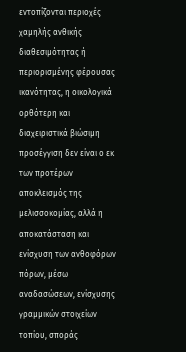εντοπίζονται περιοχές χαμηλής ανθικής διαθεσιμότητας ή περιορισμένης φέρουσας ικανότητας, η οικολογικά ορθότερη και διαχειριστικά βιώσιμη προσέγγιση δεν είναι ο εκ των προτέρων αποκλεισμός της μελισσοκομίας, αλλά η αποκατάσταση και ενίσχυση των ανθοφόρων πόρων, μέσω αναδασώσεων, ενίσχυσης γραμμικών στοιχείων τοπίου, σποράς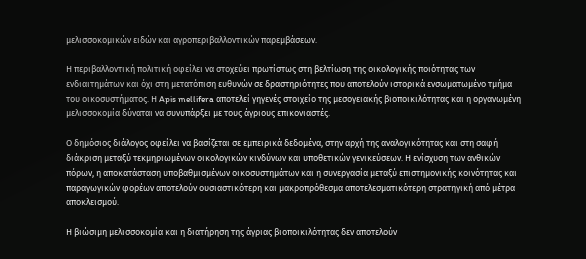μελισσοκομικών ειδών και αγροπεριβαλλοντικών παρεμβάσεων.

Η περιβαλλοντική πολιτική οφείλει να στοχεύει πρωτίστως στη βελτίωση της οικολογικής ποιότητας των ενδιαιτημάτων και όχι στη μετατόπιση ευθυνών σε δραστηριότητες που αποτελούν ιστορικά ενσωματωμένο τμήμα του οικοσυστήματος. Η Apis mellifera αποτελεί γηγενές στοιχείο της μεσογειακής βιοποικιλότητας και η οργανωμένη μελισσοκομία δύναται να συνυπάρξει με τους άγριους επικονιαστές.

Ο δημόσιος διάλογος οφείλει να βασίζεται σε εμπειρικά δεδομένα, στην αρχή της αναλογικότητας και στη σαφή διάκριση μεταξύ τεκμηριωμένων οικολογικών κινδύνων και υποθετικών γενικεύσεων. Η ενίσχυση των ανθικών πόρων, η αποκατάσταση υποβαθμισμένων οικοσυστημάτων και η συνεργασία μεταξύ επιστημονικής κοινότητας και παραγωγικών φορέων αποτελούν ουσιαστικότερη και μακροπρόθεσμα αποτελεσματικότερη στρατηγική από μέτρα αποκλεισμού.

Η βιώσιμη μελισσοκομία και η διατήρηση της άγριας βιοποικιλότητας δεν αποτελούν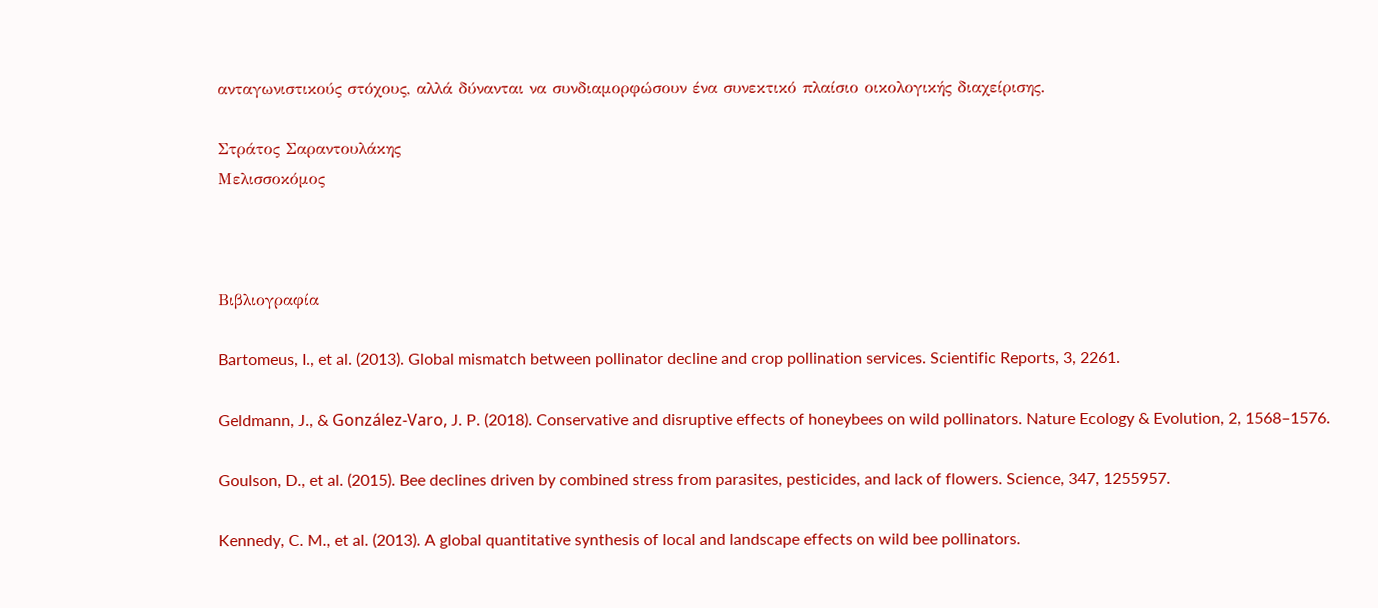ανταγωνιστικούς στόχους, αλλά δύνανται να συνδιαμορφώσουν ένα συνεκτικό πλαίσιο οικολογικής διαχείρισης.

Στράτος Σαραντουλάκης
Μελισσοκόμος



Βιβλιογραφία

Bartomeus, I., et al. (2013). Global mismatch between pollinator decline and crop pollination services. Scientific Reports, 3, 2261.

Geldmann, J., & González-Varo, J. P. (2018). Conservative and disruptive effects of honeybees on wild pollinators. Nature Ecology & Evolution, 2, 1568–1576.

Goulson, D., et al. (2015). Bee declines driven by combined stress from parasites, pesticides, and lack of flowers. Science, 347, 1255957.

Kennedy, C. M., et al. (2013). A global quantitative synthesis of local and landscape effects on wild bee pollinators.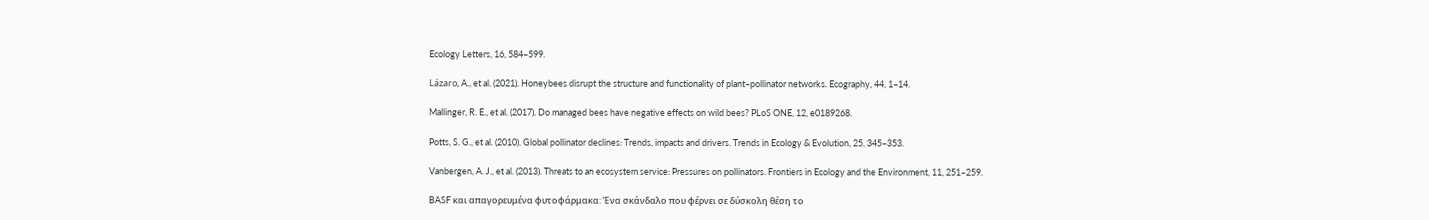Ecology Letters, 16, 584–599.

Lázaro, A., et al. (2021). Honeybees disrupt the structure and functionality of plant–pollinator networks. Ecography, 44, 1–14.

Mallinger, R. E., et al. (2017). Do managed bees have negative effects on wild bees? PLoS ONE, 12, e0189268.

Potts, S. G., et al. (2010). Global pollinator declines: Trends, impacts and drivers. Trends in Ecology & Evolution, 25, 345–353.

Vanbergen, A. J., et al. (2013). Threats to an ecosystem service: Pressures on pollinators. Frontiers in Ecology and the Environment, 11, 251–259.

BASF και απαγορευμένα φυτοφάρμακα: Ένα σκάνδαλο που φέρνει σε δύσκολη θέση το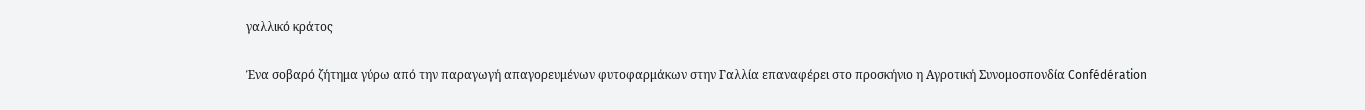γαλλικό κράτος

Ένα σοβαρό ζήτημα γύρω από την παραγωγή απαγορευμένων φυτοφαρμάκων στην Γαλλία επαναφέρει στο προσκήνιο η Αγροτική Συνομοσπονδία Confédération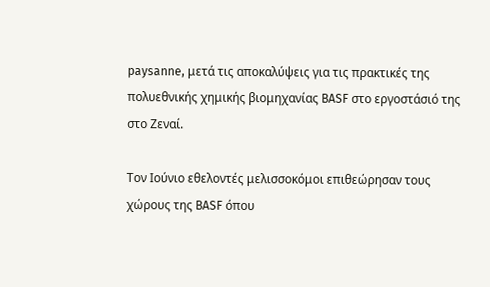paysanne, μετά τις αποκαλύψεις για τις πρακτικές της πολυεθνικής χημικής βιομηχανίας BASF στο εργοστάσιό της στο Ζεναί.

Τον Ιούνιο εθελοντές μελισσοκόμοι επιθεώρησαν τους χώρους της BASF όπου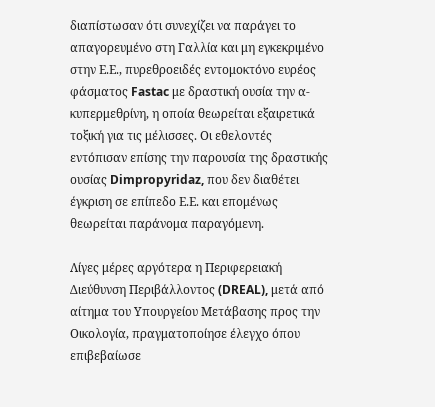διαπίστωσαν ότι συνεχίζει να παράγει το απαγορευμένο στη Γαλλία και μη εγκεκριμένο στην Ε.Ε., πυρεθροειδές εντομοκτόνο ευρέος φάσματος Fastac με δραστική ουσία την α-κυπερμεθρίνη, η οποία θεωρείται εξαιρετικά τοξική για τις μέλισσες. Οι εθελοντές εντόπισαν επίσης την παρουσία της δραστικής ουσίας Dimpropyridaz, που δεν διαθέτει έγκριση σε επίπεδο Ε.Ε. και επομένως θεωρείται παράνομα παραγόμενη.

Λίγες μέρες αργότερα η Περιφερειακή Διεύθυνση Περιβάλλοντος (DREAL), μετά από αίτημα του Υπουργείου Μετάβασης προς την Οικολογία, πραγματοποίησε έλεγχο όπου επιβεβαίωσε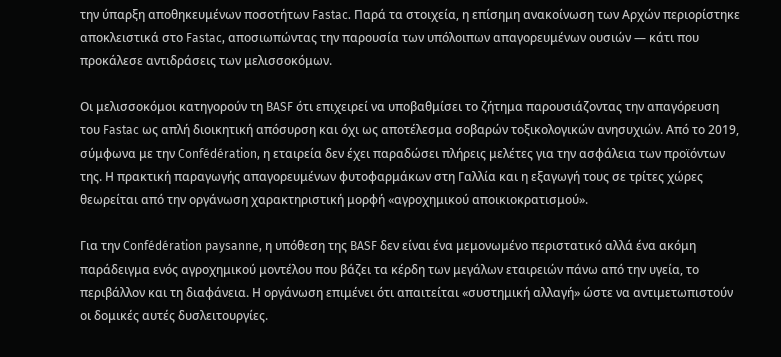την ύπαρξη αποθηκευμένων ποσοτήτων Fastac. Παρά τα στοιχεία, η επίσημη ανακοίνωση των Αρχών περιορίστηκε αποκλειστικά στο Fastac, αποσιωπώντας την παρουσία των υπόλοιπων απαγορευμένων ουσιών — κάτι που προκάλεσε αντιδράσεις των μελισσοκόμων.

Οι μελισσοκόμοι κατηγορούν τη BASF ότι επιχειρεί να υποβαθμίσει το ζήτημα παρουσιάζοντας την απαγόρευση του Fastac ως απλή διοικητική απόσυρση και όχι ως αποτέλεσμα σοβαρών τοξικολογικών ανησυχιών. Από το 2019, σύμφωνα με την Confédération, η εταιρεία δεν έχει παραδώσει πλήρεις μελέτες για την ασφάλεια των προϊόντων της. Η πρακτική παραγωγής απαγορευμένων φυτοφαρμάκων στη Γαλλία και η εξαγωγή τους σε τρίτες χώρες θεωρείται από την οργάνωση χαρακτηριστική μορφή «αγροχημικού αποικιοκρατισμού».

Για την Confédération paysanne, η υπόθεση της BASF δεν είναι ένα μεμονωμένο περιστατικό αλλά ένα ακόμη παράδειγμα ενός αγροχημικού μοντέλου που βάζει τα κέρδη των μεγάλων εταιρειών πάνω από την υγεία, το περιβάλλον και τη διαφάνεια. Η οργάνωση επιμένει ότι απαιτείται «συστημική αλλαγή» ώστε να αντιμετωπιστούν οι δομικές αυτές δυσλειτουργίες.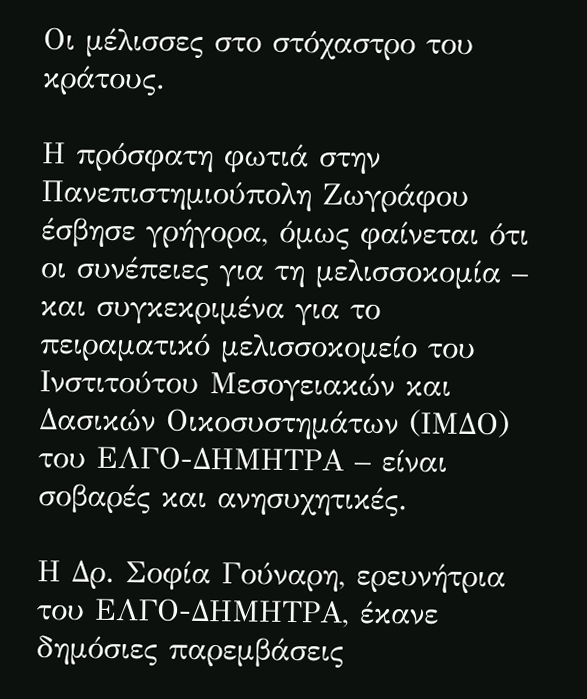Οι μέλισσες στο στόχαστρο του κράτους.

Η πρόσφατη φωτιά στην Πανεπιστημιούπολη Ζωγράφου έσβησε γρήγορα, όμως φαίνεται ότι οι συνέπειες για τη μελισσοκομία – και συγκεκριμένα για το πειραματικό μελισσοκομείο του Ινστιτούτου Μεσογειακών και Δασικών Οικοσυστημάτων (ΙΜΔΟ) του ΕΛΓΟ-ΔΗΜΗΤΡΑ – είναι σοβαρές και ανησυχητικές.

Η Δρ. Σοφία Γούναρη, ερευνήτρια του ΕΛΓΟ-ΔΗΜΗΤΡΑ, έκανε δημόσιες παρεμβάσεις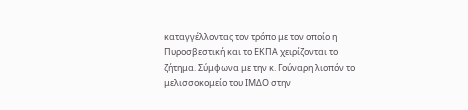καταγγέλλοντας τον τρόπο με τον οποίο η Πυροσβεστική και το ΕΚΠΑ χειρίζονται το ζήτημα. Σύμφωνα με την κ. Γούναρη λιοπόν το μελισσοκομείο του ΙΜΔΟ στην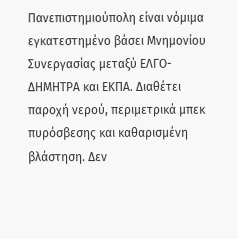Πανεπιστημιούπολη είναι νόμιμα εγκατεστημένο βάσει Μνημονίου Συνεργασίας μεταξύ ΕΛΓΟ-ΔΗΜΗΤΡΑ και ΕΚΠΑ. Διαθέτει παροχή νερού, περιμετρικά μπεκ πυρόσβεσης και καθαρισμένη βλάστηση. Δεν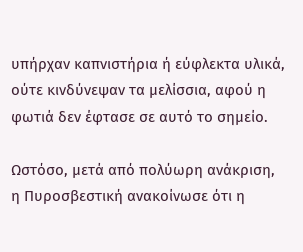υπήρχαν καπνιστήρια ή εύφλεκτα υλικά, ούτε κινδύνεψαν τα μελίσσια, αφού η φωτιά δεν έφτασε σε αυτό το σημείο.

Ωστόσο, μετά από πολύωρη ανάκριση, η Πυροσβεστική ανακοίνωσε ότι η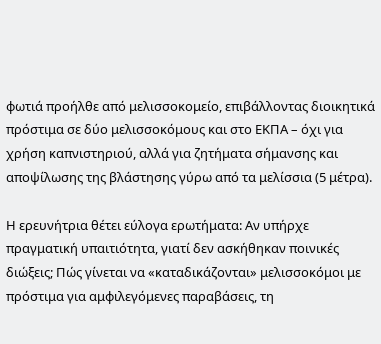φωτιά προήλθε από μελισσοκομείο, επιβάλλοντας διοικητικά πρόστιμα σε δύο μελισσοκόμους και στο ΕΚΠΑ – όχι για χρήση καπνιστηριού, αλλά για ζητήματα σήμανσης και αποψίλωσης της βλάστησης γύρω από τα μελίσσια (5 μέτρα).

Η ερευνήτρια θέτει εύλογα ερωτήματα: Αν υπήρχε πραγματική υπαιτιότητα, γιατί δεν ασκήθηκαν ποινικές διώξεις; Πώς γίνεται να «καταδικάζονται» μελισσοκόμοι με πρόστιμα για αμφιλεγόμενες παραβάσεις, τη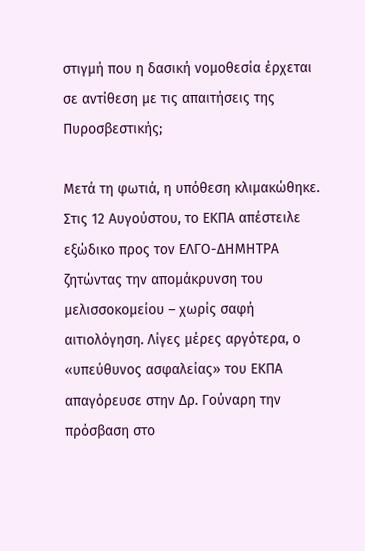στιγμή που η δασική νομοθεσία έρχεται σε αντίθεση με τις απαιτήσεις της Πυροσβεστικής;

Mετά τη φωτιά, η υπόθεση κλιμακώθηκε. Στις 12 Αυγούστου, το ΕΚΠΑ απέστειλε εξώδικο προς τον ΕΛΓΟ-ΔΗΜΗΤΡΑ ζητώντας την απομάκρυνση του μελισσοκομείου – χωρίς σαφή αιτιολόγηση. Λίγες μέρες αργότερα, ο «υπεύθυνος ασφαλείας» του ΕΚΠΑ απαγόρευσε στην Δρ. Γούναρη την πρόσβαση στο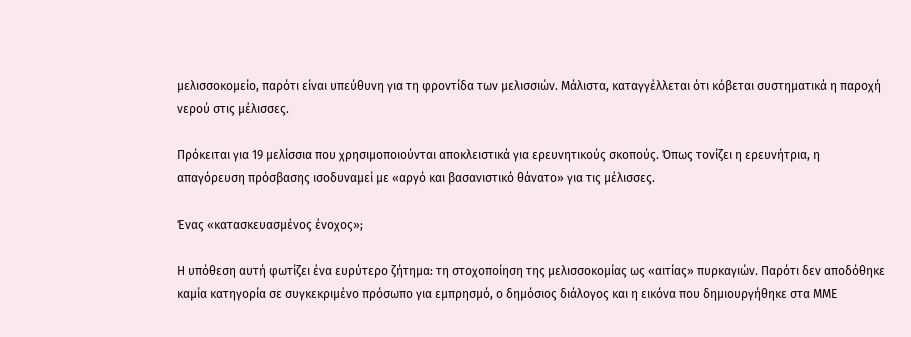μελισσοκομείο, παρότι είναι υπεύθυνη για τη φροντίδα των μελισσιών. Μάλιστα, καταγγέλλεται ότι κόβεται συστηματικά η παροχή νερού στις μέλισσες.

Πρόκειται για 19 μελίσσια που χρησιμοποιούνται αποκλειστικά για ερευνητικούς σκοπούς. Όπως τονίζει η ερευνήτρια, η απαγόρευση πρόσβασης ισοδυναμεί με «αργό και βασανιστικό θάνατο» για τις μέλισσες.

Ένας «κατασκευασμένος ένοχος»;

Η υπόθεση αυτή φωτίζει ένα ευρύτερο ζήτημα: τη στοχοποίηση της μελισσοκομίας ως «αιτίας» πυρκαγιών. Παρότι δεν αποδόθηκε καμία κατηγορία σε συγκεκριμένο πρόσωπο για εμπρησμό, ο δημόσιος διάλογος και η εικόνα που δημιουργήθηκε στα ΜΜΕ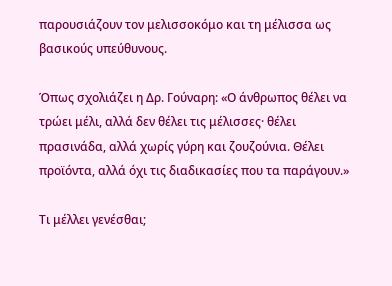παρουσιάζουν τον μελισσοκόμο και τη μέλισσα ως βασικούς υπεύθυνους.

Όπως σχολιάζει η Δρ. Γούναρη: «Ο άνθρωπος θέλει να τρώει μέλι, αλλά δεν θέλει τις μέλισσες· θέλει πρασινάδα, αλλά χωρίς γύρη και ζουζούνια. Θέλει προϊόντα, αλλά όχι τις διαδικασίες που τα παράγουν.»

Τι μέλλει γενέσθαι;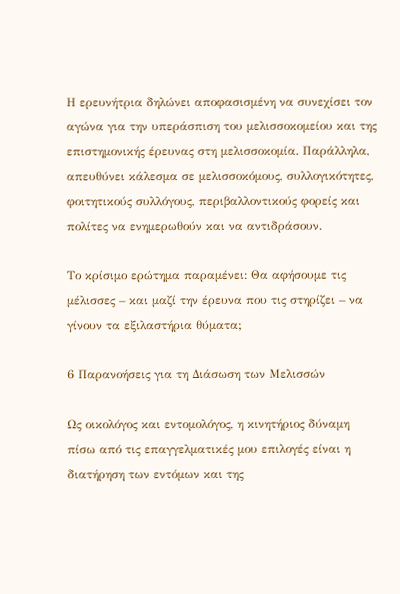Η ερευνήτρια δηλώνει αποφασισμένη να συνεχίσει τον αγώνα για την υπεράσπιση του μελισσοκομείου και της επιστημονικής έρευνας στη μελισσοκομία. Παράλληλα, απευθύνει κάλεσμα σε μελισσοκόμους, συλλογικότητες, φοιτητικούς συλλόγους, περιβαλλοντικούς φορείς και πολίτες να ενημερωθούν και να αντιδράσουν.

Το κρίσιμο ερώτημα παραμένει: Θα αφήσουμε τις μέλισσες – και μαζί την έρευνα που τις στηρίζει – να γίνουν τα εξιλαστήρια θύματα;

6 Παρανοήσεις για τη Διάσωση των Μελισσών

Ως οικολόγος και εντομολόγος, η κινητήριος δύναμη πίσω από τις επαγγελματικές μου επιλογές είναι η διατήρηση των εντόμων και της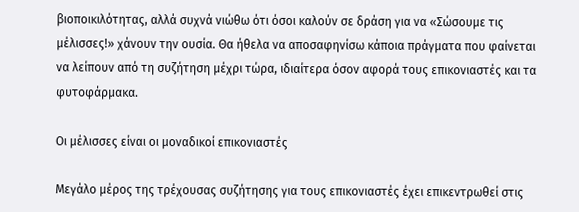βιοποικιλότητας, αλλά συχνά νιώθω ότι όσοι καλούν σε δράση για να «Σώσουμε τις μέλισσες!» χάνουν την ουσία. Θα ήθελα να αποσαφηνίσω κάποια πράγματα που φαίνεται να λείπουν από τη συζήτηση μέχρι τώρα, ιδιαίτερα όσον αφορά τους επικονιαστές και τα φυτοφάρμακα.

Οι μέλισσες είναι οι μοναδικοί επικονιαστές

Μεγάλο μέρος της τρέχουσας συζήτησης για τους επικονιαστές έχει επικεντρωθεί στις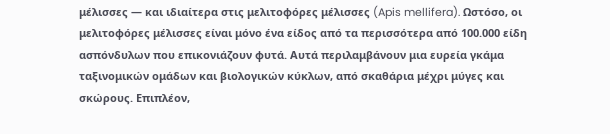μέλισσες — και ιδιαίτερα στις μελιτοφόρες μέλισσες (Apis mellifera). Ωστόσο, οι μελιτοφόρες μέλισσες είναι μόνο ένα είδος από τα περισσότερα από 100.000 είδη ασπόνδυλων που επικονιάζουν φυτά. Αυτά περιλαμβάνουν μια ευρεία γκάμα ταξινομικών ομάδων και βιολογικών κύκλων, από σκαθάρια μέχρι μύγες και σκώρους. Επιπλέον,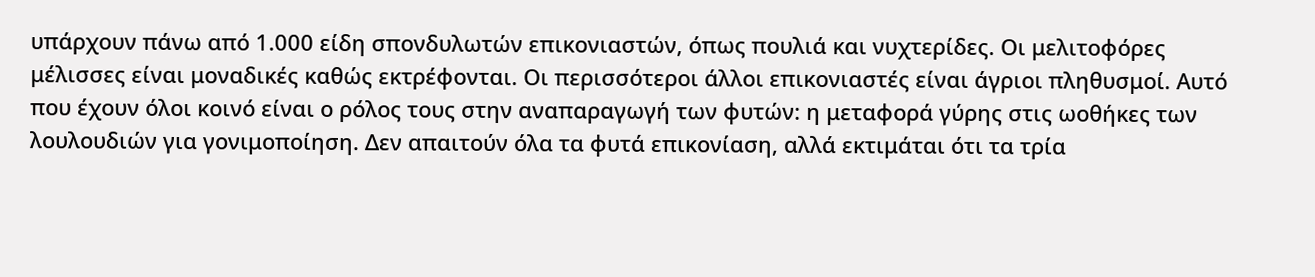υπάρχουν πάνω από 1.000 είδη σπονδυλωτών επικονιαστών, όπως πουλιά και νυχτερίδες. Οι μελιτοφόρες μέλισσες είναι μοναδικές καθώς εκτρέφονται. Οι περισσότεροι άλλοι επικονιαστές είναι άγριοι πληθυσμοί. Αυτό που έχουν όλοι κοινό είναι ο ρόλος τους στην αναπαραγωγή των φυτών: η μεταφορά γύρης στις ωοθήκες των λουλουδιών για γονιμοποίηση. Δεν απαιτούν όλα τα φυτά επικονίαση, αλλά εκτιμάται ότι τα τρία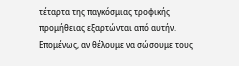τέταρτα της παγκόσμιας τροφικής προμήθειας εξαρτώνται από αυτήν. Επομένως, αν θέλουμε να σώσουμε τους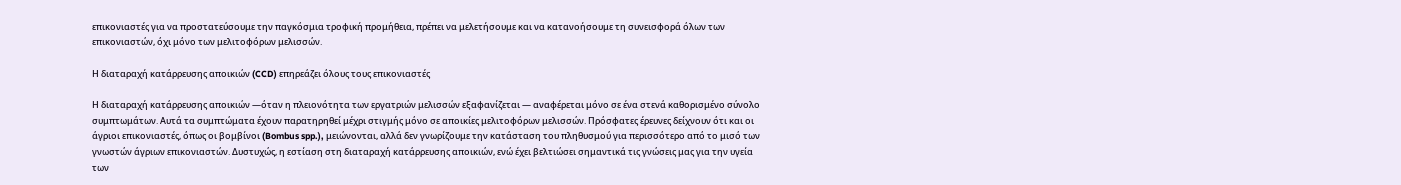επικονιαστές για να προστατεύσουμε την παγκόσμια τροφική προμήθεια, πρέπει να μελετήσουμε και να κατανοήσουμε τη συνεισφορά όλων των επικονιαστών, όχι μόνο των μελιτοφόρων μελισσών.

Η διαταραχή κατάρρευσης αποικιών (CCD) επηρεάζει όλους τους επικονιαστές

Η διαταραχή κατάρρευσης αποικιών —όταν η πλειονότητα των εργατριών μελισσών εξαφανίζεται — αναφέρεται μόνο σε ένα στενά καθορισμένο σύνολο συμπτωμάτων. Αυτά τα συμπτώματα έχουν παρατηρηθεί μέχρι στιγμής μόνο σε αποικίες μελιτοφόρων μελισσών. Πρόσφατες έρευνες δείχνουν ότι και οι άγριοι επικονιαστές, όπως οι βομβίνοι (Bombus spp.), μειώνονται, αλλά δεν γνωρίζουμε την κατάσταση του πληθυσμού για περισσότερο από το μισό των γνωστών άγριων επικονιαστών. Δυστυχώς, η εστίαση στη διαταραχή κατάρρευσης αποικιών, ενώ έχει βελτιώσει σημαντικά τις γνώσεις μας για την υγεία των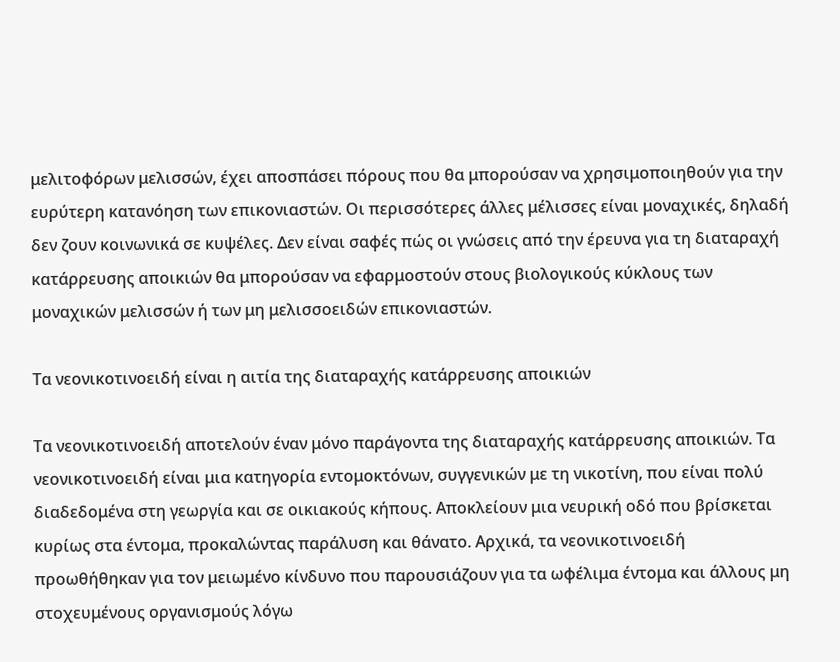μελιτοφόρων μελισσών, έχει αποσπάσει πόρους που θα μπορούσαν να χρησιμοποιηθούν για την ευρύτερη κατανόηση των επικονιαστών. Οι περισσότερες άλλες μέλισσες είναι μοναχικές, δηλαδή δεν ζουν κοινωνικά σε κυψέλες. Δεν είναι σαφές πώς οι γνώσεις από την έρευνα για τη διαταραχή κατάρρευσης αποικιών θα μπορούσαν να εφαρμοστούν στους βιολογικούς κύκλους των μοναχικών μελισσών ή των μη μελισσοειδών επικονιαστών.

Τα νεονικοτινοειδή είναι η αιτία της διαταραχής κατάρρευσης αποικιών

Τα νεονικοτινοειδή αποτελούν έναν μόνο παράγοντα της διαταραχής κατάρρευσης αποικιών. Τα νεονικοτινοειδή είναι μια κατηγορία εντομοκτόνων, συγγενικών με τη νικοτίνη, που είναι πολύ διαδεδομένα στη γεωργία και σε οικιακούς κήπους. Αποκλείουν μια νευρική οδό που βρίσκεται κυρίως στα έντομα, προκαλώντας παράλυση και θάνατο. Αρχικά, τα νεονικοτινοειδή προωθήθηκαν για τον μειωμένο κίνδυνο που παρουσιάζουν για τα ωφέλιμα έντομα και άλλους μη στοχευμένους οργανισμούς λόγω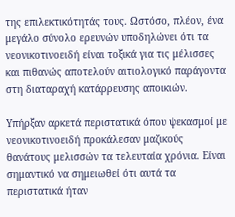της επιλεκτικότητάς τους. Ωστόσο, πλέον, ένα μεγάλο σύνολο ερευνών υποδηλώνει ότι τα νεονικοτινοειδή είναι τοξικά για τις μέλισσες και πιθανώς αποτελούν αιτιολογικό παράγοντα στη διαταραχή κατάρρευσης αποικιών.

Υπήρξαν αρκετά περιστατικά όπου ψεκασμοί με νεονικοτινοειδή προκάλεσαν μαζικούς θανάτους μελισσών τα τελευταία χρόνια. Είναι σημαντικό να σημειωθεί ότι αυτά τα περιστατικά ήταν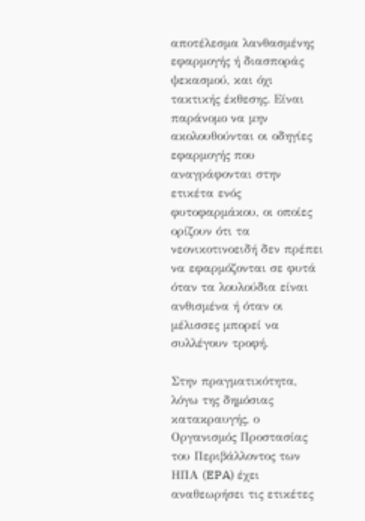αποτέλεσμα λανθασμένης εφαρμογής ή διασποράς ψεκασμού, και όχι τακτικής έκθεσης. Είναι παράνομο να μην ακολουθούνται οι οδηγίες εφαρμογής που αναγράφονται στην ετικέτα ενός φυτοφαρμάκου, οι οποίες ορίζουν ότι τα νεονικοτινοειδή δεν πρέπει να εφαρμόζονται σε φυτά όταν τα λουλούδια είναι ανθισμένα ή όταν οι μέλισσες μπορεί να συλλέγουν τροφή.

Στην πραγματικότητα, λόγω της δημόσιας κατακραυγής, ο Οργανισμός Προστασίας του Περιβάλλοντος των ΗΠΑ (EPA) έχει αναθεωρήσει τις ετικέτες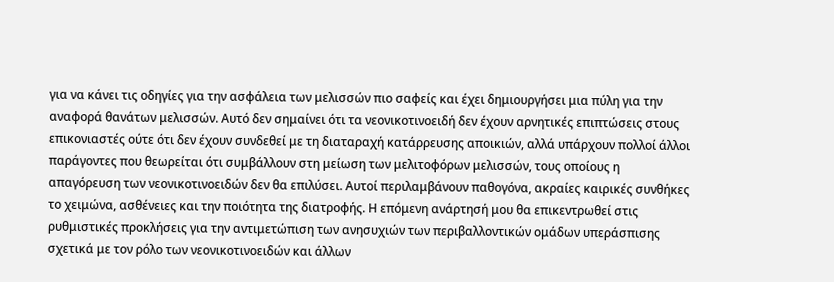για να κάνει τις οδηγίες για την ασφάλεια των μελισσών πιο σαφείς και έχει δημιουργήσει μια πύλη για την αναφορά θανάτων μελισσών. Αυτό δεν σημαίνει ότι τα νεονικοτινοειδή δεν έχουν αρνητικές επιπτώσεις στους επικονιαστές ούτε ότι δεν έχουν συνδεθεί με τη διαταραχή κατάρρευσης αποικιών, αλλά υπάρχουν πολλοί άλλοι παράγοντες που θεωρείται ότι συμβάλλουν στη μείωση των μελιτοφόρων μελισσών, τους οποίους η απαγόρευση των νεονικοτινοειδών δεν θα επιλύσει. Αυτοί περιλαμβάνουν παθογόνα, ακραίες καιρικές συνθήκες το χειμώνα, ασθένειες και την ποιότητα της διατροφής. Η επόμενη ανάρτησή μου θα επικεντρωθεί στις ρυθμιστικές προκλήσεις για την αντιμετώπιση των ανησυχιών των περιβαλλοντικών ομάδων υπεράσπισης σχετικά με τον ρόλο των νεονικοτινοειδών και άλλων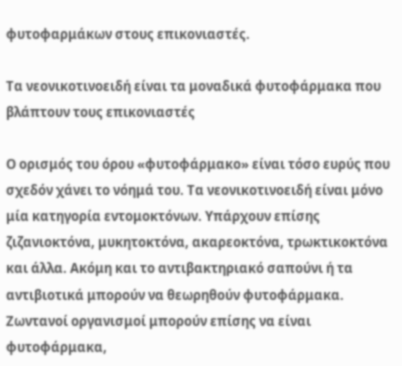φυτοφαρμάκων στους επικονιαστές.

Τα νεονικοτινοειδή είναι τα μοναδικά φυτοφάρμακα που βλάπτουν τους επικονιαστές

Ο ορισμός του όρου «φυτοφάρμακο» είναι τόσο ευρύς που σχεδόν χάνει το νόημά του. Τα νεονικοτινοειδή είναι μόνο μία κατηγορία εντομοκτόνων. Υπάρχουν επίσης ζιζανιοκτόνα, μυκητοκτόνα, ακαρεοκτόνα, τρωκτικοκτόνα και άλλα. Ακόμη και το αντιβακτηριακό σαπούνι ή τα αντιβιοτικά μπορούν να θεωρηθούν φυτοφάρμακα. Ζωντανοί οργανισμοί μπορούν επίσης να είναι φυτοφάρμακα,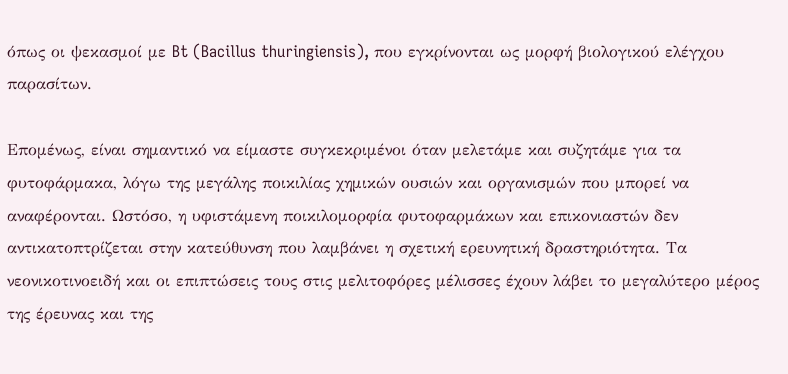όπως οι ψεκασμοί με Bt (Bacillus thuringiensis), που εγκρίνονται ως μορφή βιολογικού ελέγχου παρασίτων.

Επομένως, είναι σημαντικό να είμαστε συγκεκριμένοι όταν μελετάμε και συζητάμε για τα φυτοφάρμακα, λόγω της μεγάλης ποικιλίας χημικών ουσιών και οργανισμών που μπορεί να αναφέρονται. Ωστόσο, η υφιστάμενη ποικιλομορφία φυτοφαρμάκων και επικονιαστών δεν αντικατοπτρίζεται στην κατεύθυνση που λαμβάνει η σχετική ερευνητική δραστηριότητα. Τα νεονικοτινοειδή και οι επιπτώσεις τους στις μελιτοφόρες μέλισσες έχουν λάβει το μεγαλύτερο μέρος της έρευνας και της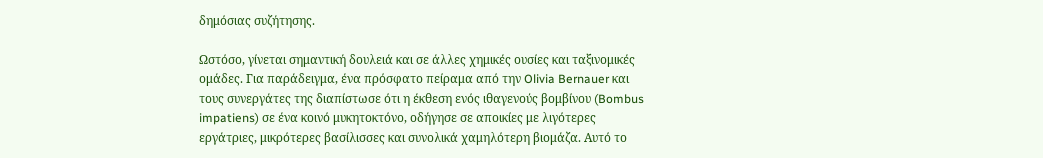δημόσιας συζήτησης.

Ωστόσο, γίνεται σημαντική δουλειά και σε άλλες χημικές ουσίες και ταξινομικές ομάδες. Για παράδειγμα, ένα πρόσφατο πείραμα από την Olivia Bernauer και τους συνεργάτες της διαπίστωσε ότι η έκθεση ενός ιθαγενούς βομβίνου (Bombus impatiens) σε ένα κοινό μυκητοκτόνο, οδήγησε σε αποικίες με λιγότερες εργάτριες, μικρότερες βασίλισσες και συνολικά χαμηλότερη βιομάζα. Αυτό το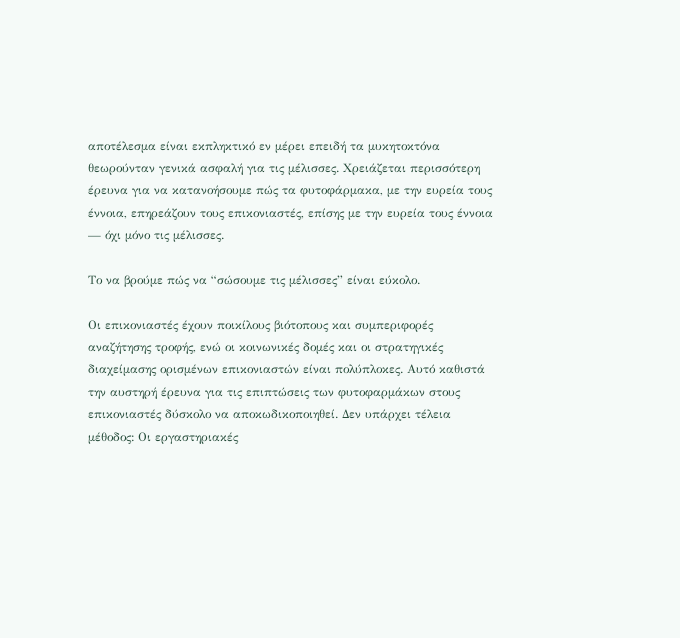αποτέλεσμα είναι εκπληκτικό εν μέρει επειδή τα μυκητοκτόνα θεωρούνταν γενικά ασφαλή για τις μέλισσες. Χρειάζεται περισσότερη έρευνα για να κατανοήσουμε πώς τα φυτοφάρμακα, με την ευρεία τους έννοια, επηρεάζουν τους επικονιαστές, επίσης με την ευρεία τους έννοια — όχι μόνο τις μέλισσες.

Το να βρούμε πώς να “σώσουμε τις μέλισσες” είναι εύκολο.

Οι επικονιαστές έχουν ποικίλους βιότοπους και συμπεριφορές αναζήτησης τροφής, ενώ οι κοινωνικές δομές και οι στρατηγικές διαχείμασης ορισμένων επικονιαστών είναι πολύπλοκες. Αυτό καθιστά την αυστηρή έρευνα για τις επιπτώσεις των φυτοφαρμάκων στους επικονιαστές δύσκολο να αποκωδικοποιηθεί. Δεν υπάρχει τέλεια μέθοδος: Οι εργαστηριακές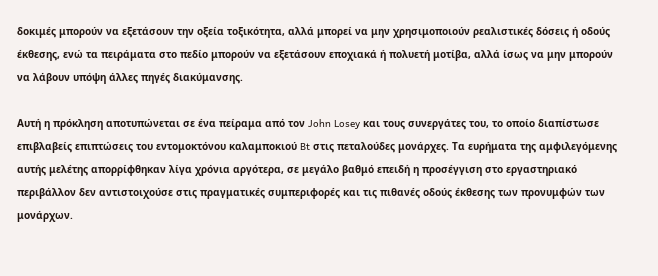δοκιμές μπορούν να εξετάσουν την οξεία τοξικότητα, αλλά μπορεί να μην χρησιμοποιούν ρεαλιστικές δόσεις ή οδούς έκθεσης, ενώ τα πειράματα στο πεδίο μπορούν να εξετάσουν εποχιακά ή πολυετή μοτίβα, αλλά ίσως να μην μπορούν να λάβουν υπόψη άλλες πηγές διακύμανσης.

Αυτή η πρόκληση αποτυπώνεται σε ένα πείραμα από τον John Losey και τους συνεργάτες του, το οποίο διαπίστωσε επιβλαβείς επιπτώσεις του εντομοκτόνου καλαμποκιού Bt στις πεταλούδες μονάρχες. Τα ευρήματα της αμφιλεγόμενης αυτής μελέτης απορρίφθηκαν λίγα χρόνια αργότερα, σε μεγάλο βαθμό επειδή η προσέγγιση στο εργαστηριακό περιβάλλον δεν αντιστοιχούσε στις πραγματικές συμπεριφορές και τις πιθανές οδούς έκθεσης των προνυμφών των μονάρχων.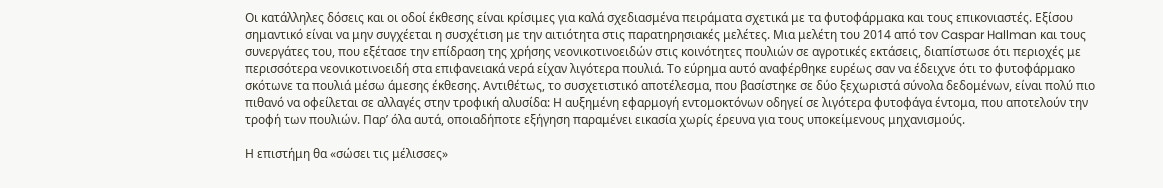Οι κατάλληλες δόσεις και οι οδοί έκθεσης είναι κρίσιμες για καλά σχεδιασμένα πειράματα σχετικά με τα φυτοφάρμακα και τους επικονιαστές. Εξίσου σημαντικό είναι να μην συγχέεται η συσχέτιση με την αιτιότητα στις παρατηρησιακές μελέτες. Μια μελέτη του 2014 από τον Caspar Hallman και τους συνεργάτες του, που εξέτασε την επίδραση της χρήσης νεονικοτινοειδών στις κοινότητες πουλιών σε αγροτικές εκτάσεις, διαπίστωσε ότι περιοχές με περισσότερα νεονικοτινοειδή στα επιφανειακά νερά είχαν λιγότερα πουλιά. Το εύρημα αυτό αναφέρθηκε ευρέως σαν να έδειχνε ότι το φυτοφάρμακο σκότωνε τα πουλιά μέσω άμεσης έκθεσης. Αντιθέτως, το συσχετιστικό αποτέλεσμα, που βασίστηκε σε δύο ξεχωριστά σύνολα δεδομένων, είναι πολύ πιο πιθανό να οφείλεται σε αλλαγές στην τροφική αλυσίδα: Η αυξημένη εφαρμογή εντομοκτόνων οδηγεί σε λιγότερα φυτοφάγα έντομα, που αποτελούν την τροφή των πουλιών. Παρ’ όλα αυτά, οποιαδήποτε εξήγηση παραμένει εικασία χωρίς έρευνα για τους υποκείμενους μηχανισμούς.

Η επιστήμη θα «σώσει τις μέλισσες»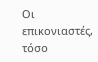Οι επικονιαστές, τόσο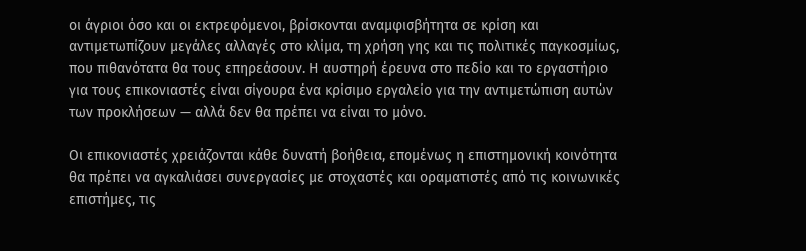οι άγριοι όσο και οι εκτρεφόμενοι, βρίσκονται αναμφισβήτητα σε κρίση και αντιμετωπίζουν μεγάλες αλλαγές στο κλίμα, τη χρήση γης και τις πολιτικές παγκοσμίως, που πιθανότατα θα τους επηρεάσουν. Η αυστηρή έρευνα στο πεδίο και το εργαστήριο για τους επικονιαστές είναι σίγουρα ένα κρίσιμο εργαλείο για την αντιμετώπιση αυτών των προκλήσεων — αλλά δεν θα πρέπει να είναι το μόνο.

Οι επικονιαστές χρειάζονται κάθε δυνατή βοήθεια, επομένως η επιστημονική κοινότητα θα πρέπει να αγκαλιάσει συνεργασίες με στοχαστές και οραματιστές από τις κοινωνικές επιστήμες, τις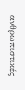ανθρωπιστικές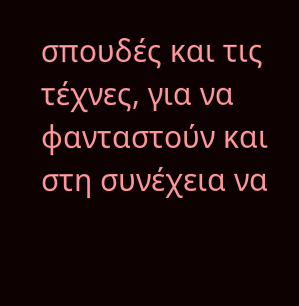σπουδές και τις τέχνες, για να φανταστούν και στη συνέχεια να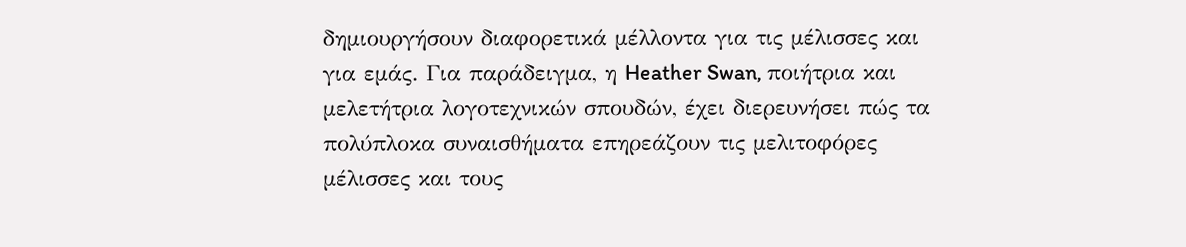δημιουργήσουν διαφορετικά μέλλοντα για τις μέλισσες και για εμάς. Για παράδειγμα, η Heather Swan, ποιήτρια και μελετήτρια λογοτεχνικών σπουδών, έχει διερευνήσει πώς τα πολύπλοκα συναισθήματα επηρεάζουν τις μελιτοφόρες μέλισσες και τους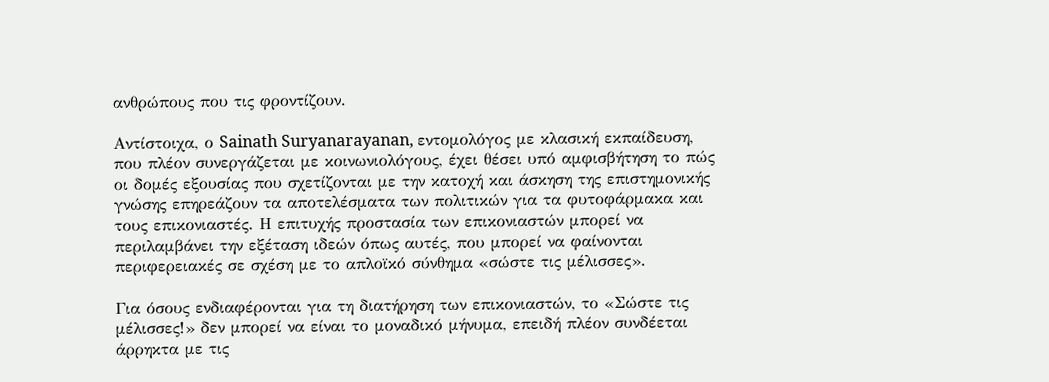ανθρώπους που τις φροντίζουν.

Αντίστοιχα, ο Sainath Suryanarayanan, εντομολόγος με κλασική εκπαίδευση, που πλέον συνεργάζεται με κοινωνιολόγους, έχει θέσει υπό αμφισβήτηση το πώς οι δομές εξουσίας που σχετίζονται με την κατοχή και άσκηση της επιστημονικής γνώσης επηρεάζουν τα αποτελέσματα των πολιτικών για τα φυτοφάρμακα και τους επικονιαστές. Η επιτυχής προστασία των επικονιαστών μπορεί να περιλαμβάνει την εξέταση ιδεών όπως αυτές, που μπορεί να φαίνονται περιφερειακές σε σχέση με το απλοϊκό σύνθημα «σώστε τις μέλισσες».

Για όσους ενδιαφέρονται για τη διατήρηση των επικονιαστών, το «Σώστε τις μέλισσες!» δεν μπορεί να είναι το μοναδικό μήνυμα, επειδή πλέον συνδέεται άρρηκτα με τις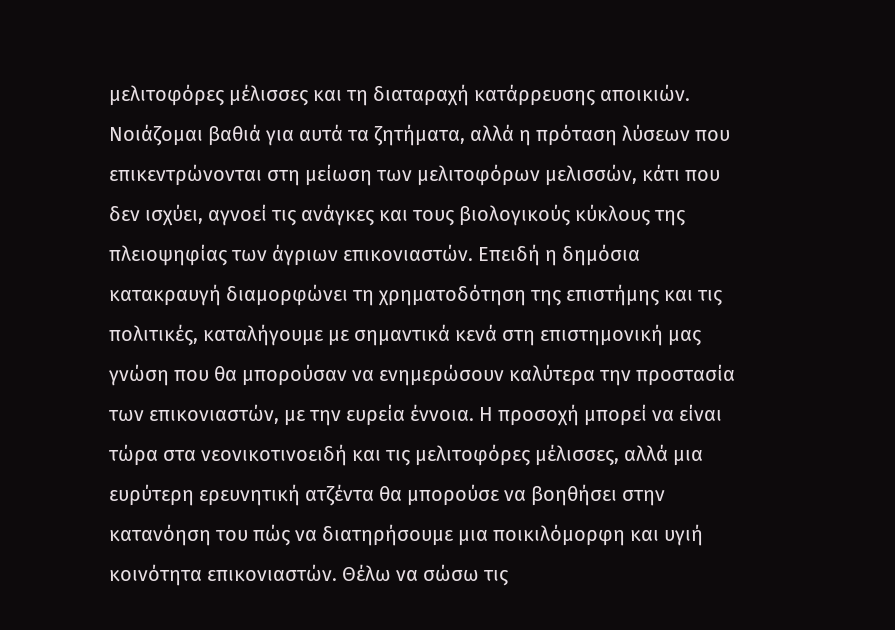μελιτοφόρες μέλισσες και τη διαταραχή κατάρρευσης αποικιών. Νοιάζομαι βαθιά για αυτά τα ζητήματα, αλλά η πρόταση λύσεων που επικεντρώνονται στη μείωση των μελιτοφόρων μελισσών, κάτι που δεν ισχύει, αγνοεί τις ανάγκες και τους βιολογικούς κύκλους της πλειοψηφίας των άγριων επικονιαστών. Επειδή η δημόσια κατακραυγή διαμορφώνει τη χρηματοδότηση της επιστήμης και τις πολιτικές, καταλήγουμε με σημαντικά κενά στη επιστημονική μας γνώση που θα μπορούσαν να ενημερώσουν καλύτερα την προστασία των επικονιαστών, με την ευρεία έννοια. Η προσοχή μπορεί να είναι τώρα στα νεονικοτινοειδή και τις μελιτοφόρες μέλισσες, αλλά μια ευρύτερη ερευνητική ατζέντα θα μπορούσε να βοηθήσει στην κατανόηση του πώς να διατηρήσουμε μια ποικιλόμορφη και υγιή κοινότητα επικονιαστών. Θέλω να σώσω τις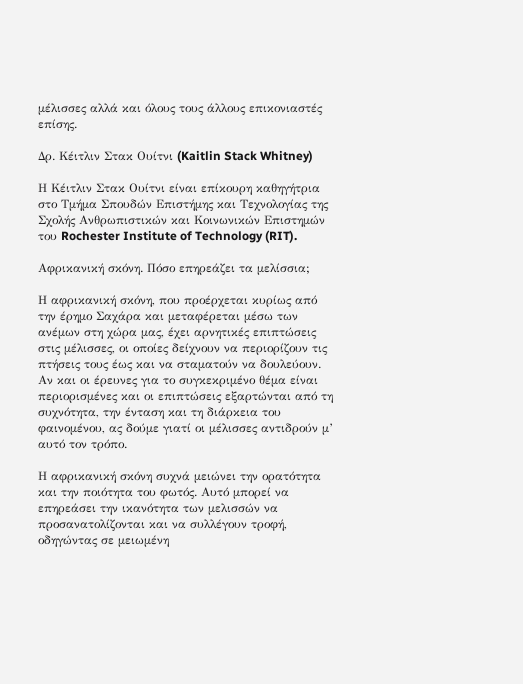μέλισσες αλλά και όλους τους άλλους επικονιαστές επίσης.

Δρ. Κέιτλιν Στακ Ουίτνι (Kaitlin Stack Whitney)

Η Κέιτλιν Στακ Ουίτνι είναι επίκουρη καθηγήτρια στο Τμήμα Σπουδών Επιστήμης και Τεχνολογίας της Σχολής Ανθρωπιστικών και Κοινωνικών Επιστημών του Rochester Institute of Technology (RIT).

Αφρικανική σκόνη. Πόσο επηρεάζει τα μελίσσια;

Η αφρικανική σκόνη, που προέρχεται κυρίως από την έρημο Σαχάρα και μεταφέρεται μέσω των ανέμων στη χώρα μας, έχει αρνητικές επιπτώσεις στις μέλισσες, οι οποίες δείχνουν να περιορίζουν τις πτήσεις τους έως και να σταματούν να δουλεύουν. Αν και οι έρευνες για το συγκεκριμένο θέμα είναι περιορισμένες και οι επιπτώσεις εξαρτώνται από τη συχνότητα, την ένταση και τη διάρκεια του φαινομένου, ας δούμε γιατί οι μέλισσες αντιδρούν μ’ αυτό τον τρόπο.

Η αφρικανική σκόνη συχνά μειώνει την ορατότητα και την ποιότητα του φωτός. Αυτό μπορεί να επηρεάσει την ικανότητα των μελισσών να προσανατολίζονται και να συλλέγουν τροφή, οδηγώντας σε μειωμένη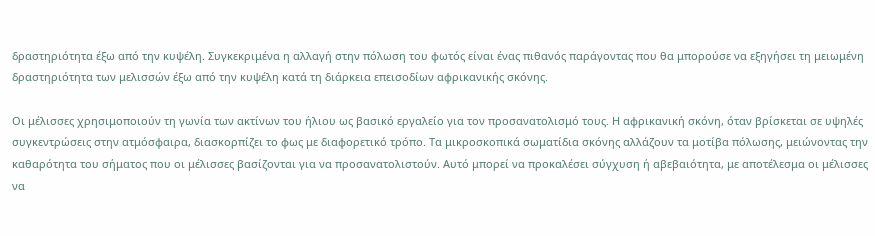δραστηριότητα έξω από την κυψέλη. Συγκεκριμένα η αλλαγή στην πόλωση του φωτός είναι ένας πιθανός παράγοντας που θα μπορούσε να εξηγήσει τη μειωμένη δραστηριότητα των μελισσών έξω από την κυψέλη κατά τη διάρκεια επεισοδίων αφρικανικής σκόνης.

Οι μέλισσες χρησιμοποιούν τη γωνία των ακτίνων του ήλιου ως βασικό εργαλείο για τον προσανατολισμό τους. Η αφρικανική σκόνη, όταν βρίσκεται σε υψηλές συγκεντρώσεις στην ατμόσφαιρα, διασκορπίζει το φως με διαφορετικό τρόπο. Τα μικροσκοπικά σωματίδια σκόνης αλλάζουν τα μοτίβα πόλωσης, μειώνοντας την καθαρότητα του σήματος που οι μέλισσες βασίζονται για να προσανατολιστούν. Αυτό μπορεί να προκαλέσει σύγχυση ή αβεβαιότητα, με αποτέλεσμα οι μέλισσες να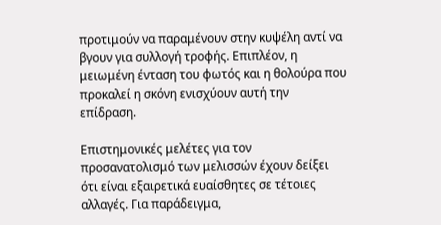προτιμούν να παραμένουν στην κυψέλη αντί να βγουν για συλλογή τροφής. Επιπλέον, η μειωμένη ένταση του φωτός και η θολούρα που προκαλεί η σκόνη ενισχύουν αυτή την επίδραση.

Επιστημονικές μελέτες για τον προσανατολισμό των μελισσών έχουν δείξει ότι είναι εξαιρετικά ευαίσθητες σε τέτοιες αλλαγές. Για παράδειγμα,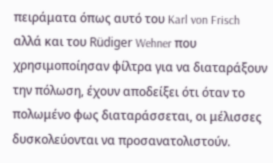πειράματα όπως αυτό του Karl von Frisch αλλά και του Rüdiger Wehner που χρησιμοποίησαν φίλτρα για να διαταράξουν την πόλωση, έχουν αποδείξει ότι όταν το πολωμένο φως διαταράσσεται, οι μέλισσες δυσκολεύονται να προσανατολιστούν.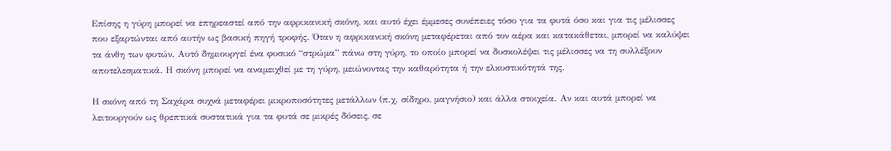Επίσης η γύρη μπορεί να επηρεαστεί από την αφρικανική σκόνη, και αυτό έχει έμμεσες συνέπειες τόσο για τα φυτά όσο και για τις μέλισσες που εξαρτώνται από αυτήν ως βασική πηγή τροφής. Όταν η αφρικανική σκόνη μεταφέρεται από τον αέρα και κατακάθεται, μπορεί να καλύψει τα άνθη των φυτών. Αυτό δημιουργεί ένα φυσικό “στρώμα” πάνω στη γύρη, το οποίο μπορεί να δυσκολέψει τις μέλισσες να τη συλλέξουν αποτελεσματικά. Η σκόνη μπορεί να αναμειχθεί με τη γύρη, μειώνοντας την καθαρότητα ή την ελκυστικότητά της.

Η σκόνη από τη Σαχάρα συχνά μεταφέρει μικροποσότητες μετάλλων (π.χ. σίδηρο, μαγνήσιο) και άλλα στοιχεία. Αν και αυτά μπορεί να λειτουργούν ως θρεπτικά συστατικά για τα φυτά σε μικρές δόσεις, σε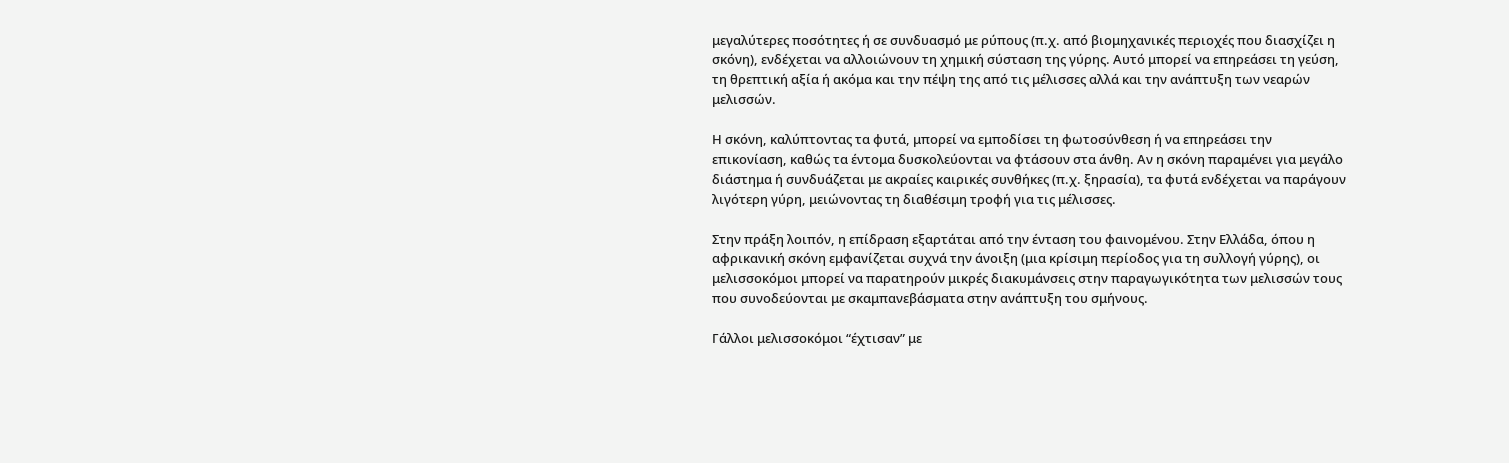μεγαλύτερες ποσότητες ή σε συνδυασμό με ρύπους (π.χ. από βιομηχανικές περιοχές που διασχίζει η σκόνη), ενδέχεται να αλλοιώνουν τη χημική σύσταση της γύρης. Αυτό μπορεί να επηρεάσει τη γεύση, τη θρεπτική αξία ή ακόμα και την πέψη της από τις μέλισσες αλλά και την ανάπτυξη των νεαρών μελισσών.

Η σκόνη, καλύπτοντας τα φυτά, μπορεί να εμποδίσει τη φωτοσύνθεση ή να επηρεάσει την επικονίαση, καθώς τα έντομα δυσκολεύονται να φτάσουν στα άνθη. Αν η σκόνη παραμένει για μεγάλο διάστημα ή συνδυάζεται με ακραίες καιρικές συνθήκες (π.χ. ξηρασία), τα φυτά ενδέχεται να παράγουν λιγότερη γύρη, μειώνοντας τη διαθέσιμη τροφή για τις μέλισσες.

Στην πράξη λοιπόν, η επίδραση εξαρτάται από την ένταση του φαινομένου. Στην Ελλάδα, όπου η αφρικανική σκόνη εμφανίζεται συχνά την άνοιξη (μια κρίσιμη περίοδος για τη συλλογή γύρης), οι μελισσοκόμοι μπορεί να παρατηρούν μικρές διακυμάνσεις στην παραγωγικότητα των μελισσών τους που συνοδεύονται με σκαμπανεβάσματα στην ανάπτυξη του σμήνους.

Γάλλοι μελισσοκόμοι “έχτισαν” με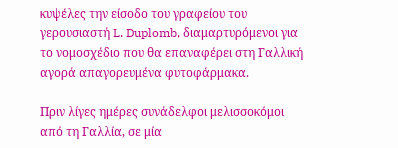κυψέλες την είσοδο του γραφείου του γερουσιαστή L. Duplomb, διαμαρτυρόμενοι για το νομοσχέδιο που θα επαναφέρει στη Γαλλική αγορά απαγορευμένα φυτοφάρμακα.

Πριν λίγες ημέρες συνάδελφοι μελισσοκόμοι από τη Γαλλία, σε μία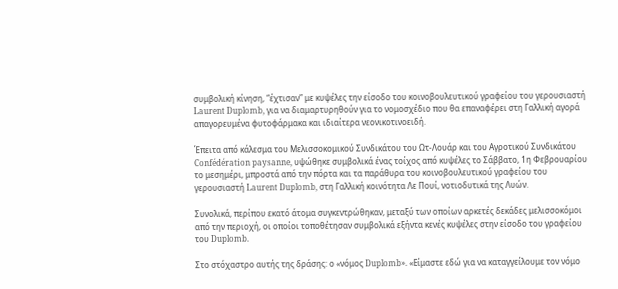συμβολική κίνηση, “έχτισαν” με κυψέλες την είσοδο του κοινοβουλευτικού γραφείου του γερουσιαστή Laurent Duplomb, για να διαμαρτυρηθούν για το νομοσχέδιο που θα επαναφέρει στη Γαλλική αγορά απαγορευμένα φυτοφάρμακα και ιδιαίτερα νεονικοτινοειδή.

Έπειτα από κάλεσμα του Μελισσοκομικού Συνδικάτου του Ωτ-Λουάρ και του Αγροτικού Συνδικάτου Confédération paysanne, υψώθηκε συμβολικά ένας τοίχος από κυψέλες το Σάββατο, 1η Φεβρουαρίου το μεσημέρι, μπροστά από την πόρτα και τα παράθυρα του κοινοβουλευτικού γραφείου του γερουσιαστή Laurent Duplomb, στη Γαλλική κοινότητα Λε Πουί, νοτιοδυτικά της Λυών.

Συνολικά, περίπου εκατό άτομα συγκεντρώθηκαν, μεταξύ των οποίων αρκετές δεκάδες μελισσοκόμοι από την περιοχή, οι οποίοι τοποθέτησαν συμβολικά εξήντα κενές κυψέλες στην είσοδο του γραφείου του Duplomb.

Στο στόχαστρο αυτής της δράσης: ο «νόμος Duplomb». «Είμαστε εδώ για να καταγγείλουμε τον νόμο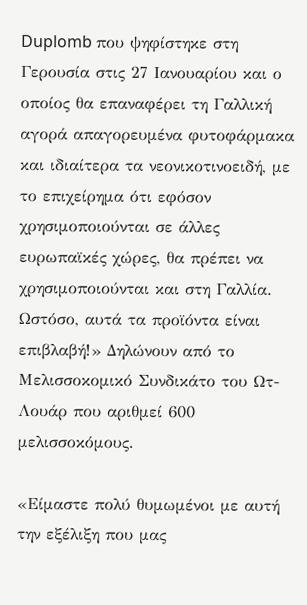Duplomb που ψηφίστηκε στη Γερουσία στις 27 Ιανουαρίου και ο οποίος θα επαναφέρει τη Γαλλική αγορά απαγορευμένα φυτοφάρμακα και ιδιαίτερα τα νεονικοτινοειδή, με το επιχείρημα ότι εφόσον χρησιμοποιούνται σε άλλες ευρωπαϊκές χώρες, θα πρέπει να χρησιμοποιούνται και στη Γαλλία. Ωστόσο, αυτά τα προϊόντα είναι επιβλαβή!» Δηλώνουν από το Μελισσοκομικό Συνδικάτο του Ωτ-Λουάρ που αριθμεί 600 μελισσοκόμους.

«Είμαστε πολύ θυμωμένοι με αυτή την εξέλιξη που μας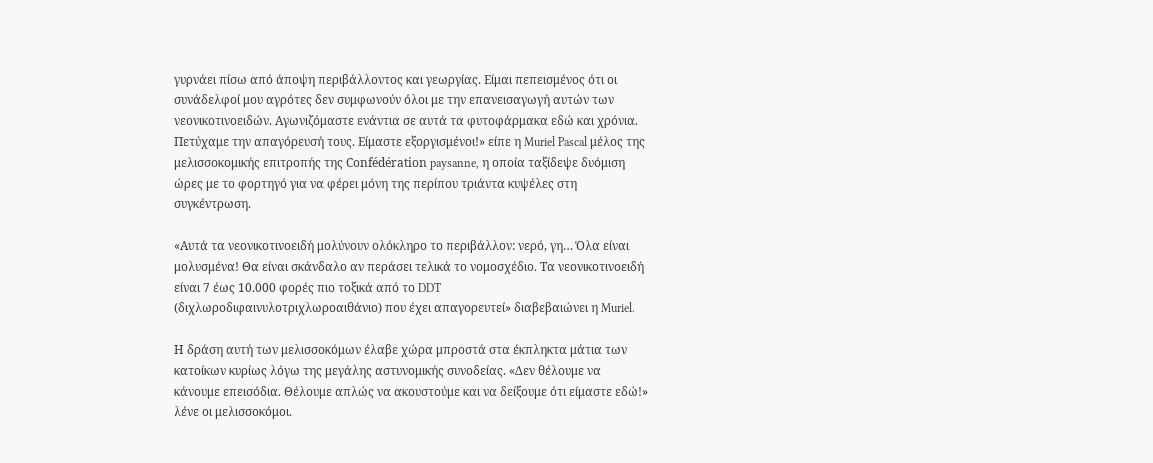γυρνάει πίσω από άποψη περιβάλλοντος και γεωργίας. Είμαι πεπεισμένος ότι οι συνάδελφοί μου αγρότες δεν συμφωνούν όλοι με την επανεισαγωγή αυτών των νεονικοτινοειδών. Αγωνιζόμαστε ενάντια σε αυτά τα φυτοφάρμακα εδώ και χρόνια. Πετύχαμε την απαγόρευσή τους. Είμαστε εξοργισμένοι!» είπε η Muriel Pascal μέλος της μελισσοκομικής επιτροπής της Confédération paysanne, η οποία ταξίδεψε δυόμιση ώρες με το φορτηγό για να φέρει μόνη της περίπου τριάντα κυψέλες στη συγκέντρωση.

«Αυτά τα νεονικοτινοειδή μολύνουν ολόκληρο το περιβάλλον: νερό, γη… Όλα είναι μολυσμένα! Θα είναι σκάνδαλο αν περάσει τελικά το νομοσχέδιο. Τα νεονικοτινοειδή είναι 7 έως 10.000 φορές πιο τοξικά από το DDT (διχλωροδιφαινυλοτριχλωροαιθάνιο) που έχει απαγορευτεί» διαβεβαιώνει η Muriel.

Η δράση αυτή των μελισσοκόμων έλαβε χώρα μπροστά στα έκπληκτα μάτια των κατοίκων κυρίως λόγω της μεγάλης αστυνομικής συνοδείας. «Δεν θέλουμε να κάνουμε επεισόδια. Θέλουμε απλώς να ακουστούμε και να δείξουμε ότι είμαστε εδώ!» λένε οι μελισσοκόμοι.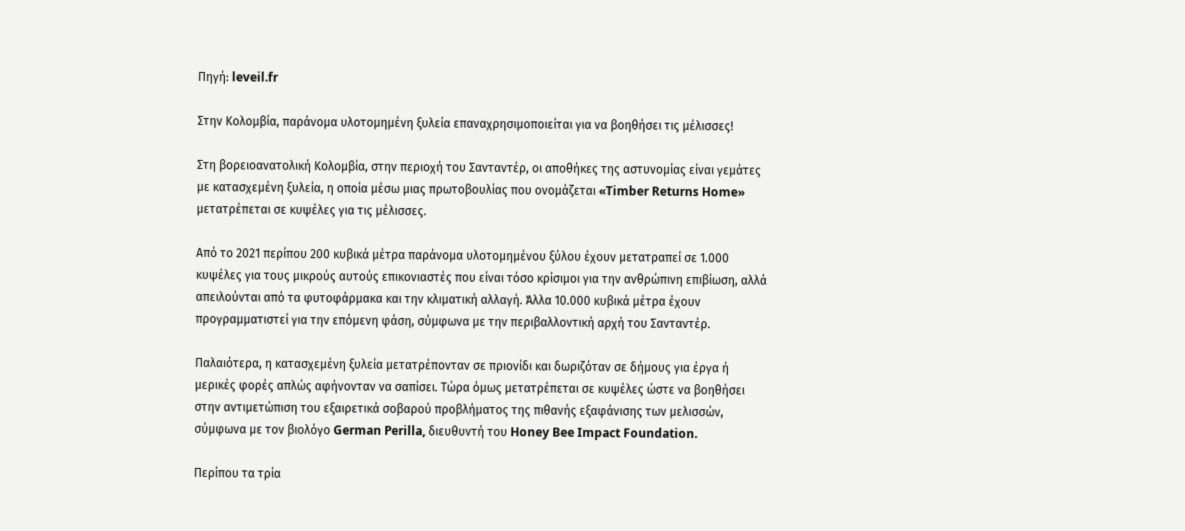Πηγή: leveil.fr

Στην Κολομβία, παράνομα υλοτομημένη ξυλεία επαναχρησιμοποιείται για να βοηθήσει τις μέλισσες!

Στη βορειοανατολική Κολομβία, στην περιοχή του Σανταντέρ, οι αποθήκες της αστυνομίας είναι γεμάτες με κατασχεμένη ξυλεία, η οποία μέσω μιας πρωτοβουλίας που ονομάζεται «Timber Returns Home» μετατρέπεται σε κυψέλες για τις μέλισσες.

Από το 2021 περίπου 200 κυβικά μέτρα παράνομα υλοτομημένου ξύλου έχουν μετατραπεί σε 1.000 κυψέλες για τους μικρούς αυτούς επικονιαστές που είναι τόσο κρίσιμοι για την ανθρώπινη επιβίωση, αλλά απειλούνται από τα φυτοφάρμακα και την κλιματική αλλαγή. Άλλα 10.000 κυβικά μέτρα έχουν προγραμματιστεί για την επόμενη φάση, σύμφωνα με την περιβαλλοντική αρχή του Σανταντέρ.

Παλαιότερα, η κατασχεμένη ξυλεία μετατρέπονταν σε πριονίδι και δωριζόταν σε δήμους για έργα ή μερικές φορές απλώς αφήνονταν να σαπίσει. Τώρα όμως μετατρέπεται σε κυψέλες ώστε να βοηθήσει στην αντιμετώπιση του εξαιρετικά σοβαρού προβλήματος της πιθανής εξαφάνισης των μελισσών, σύμφωνα με τον βιολόγο German Perilla, διευθυντή του Honey Bee Impact Foundation.

Περίπου τα τρία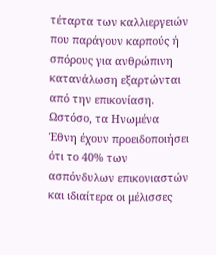τέταρτα των καλλιεργειών που παράγουν καρπούς ή σπόρους για ανθρώπινη κατανάλωση εξαρτώνται από την επικονίαση. Ωστόσο, τα Ηνωμένα Έθνη έχουν προειδοποιήσει ότι το 40% των ασπόνδυλων επικονιαστών και ιδιαίτερα οι μέλισσες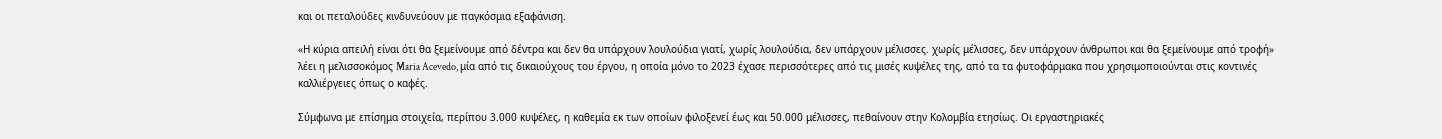και οι πεταλούδες κινδυνεύουν με παγκόσμια εξαφάνιση.

«Η κύρια απειλή είναι ότι θα ξεμείνουμε από δέντρα και δεν θα υπάρχουν λουλούδια γιατί, χωρίς λουλούδια, δεν υπάρχουν μέλισσες. χωρίς μέλισσες, δεν υπάρχουν άνθρωποι και θα ξεμείνουμε από τροφή» λέει η μελισσοκόμος Maria Acevedo, μία από τις δικαιούχους του έργου, η οποία μόνο το 2023 έχασε περισσότερες από τις μισές κυψέλες της, από τα τα φυτοφάρμακα που χρησιμοποιούνται στις κοντινές καλλιέργειες όπως ο καφές.

Σύμφωνα με επίσημα στοιχεία, περίπου 3.000 κυψέλες, η καθεμία εκ των οποίων φιλοξενεί έως και 50.000 μέλισσες, πεθαίνουν στην Κολομβία ετησίως. Οι εργαστηριακές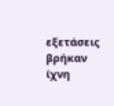εξετάσεις βρήκαν ίχνη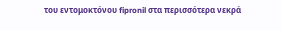του εντομοκτόνου fipronil στα περισσότερα νεκρά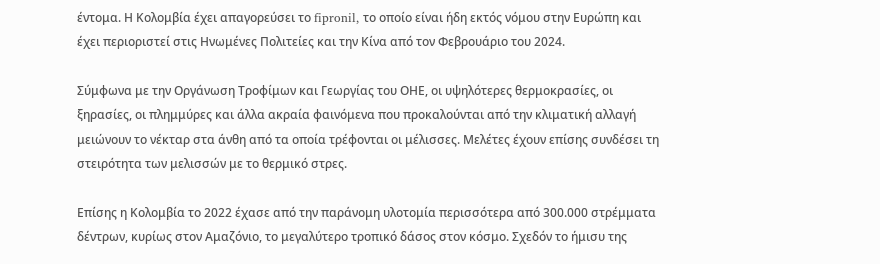έντομα. Η Κολομβία έχει απαγορεύσει το fipronil, το οποίο είναι ήδη εκτός νόμου στην Ευρώπη και έχει περιοριστεί στις Ηνωμένες Πολιτείες και την Κίνα από τον Φεβρουάριο του 2024.

Σύμφωνα με την Οργάνωση Τροφίμων και Γεωργίας του ΟΗΕ, οι υψηλότερες θερμοκρασίες, οι ξηρασίες, οι πλημμύρες και άλλα ακραία φαινόμενα που προκαλούνται από την κλιματική αλλαγή μειώνουν το νέκταρ στα άνθη από τα οποία τρέφονται οι μέλισσες. Μελέτες έχουν επίσης συνδέσει τη στειρότητα των μελισσών με το θερμικό στρες.

Επίσης η Κολομβία το 2022 έχασε από την παράνομη υλοτομία περισσότερα από 300.000 στρέμματα δέντρων, κυρίως στον Αμαζόνιο, το μεγαλύτερο τροπικό δάσος στον κόσμο. Σχεδόν το ήμισυ της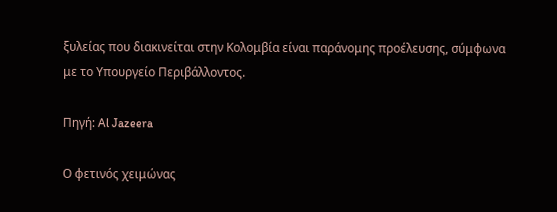ξυλείας που διακινείται στην Κολομβία είναι παράνομης προέλευσης, σύμφωνα με το Υπουργείο Περιβάλλοντος.

Πηγή: Al Jazeera

Ο φετινός χειμώνας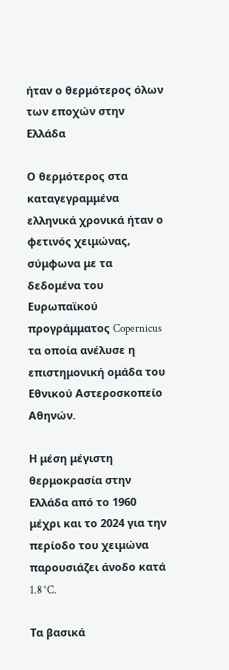ήταν ο θερμότερος όλων των εποχών στην Ελλάδα

Ο θερμότερος στα καταγεγραμμένα ελληνικά χρονικά ήταν ο φετινός χειμώνας, σύμφωνα με τα δεδομένα του Ευρωπαϊκού προγράμματος Copernicus τα οποία ανέλυσε η επιστημονική ομάδα του Εθνικού Αστεροσκοπείο Αθηνών.

Η μέση μέγιστη θερμοκρασία στην Ελλάδα από το 1960 μέχρι και το 2024 για την περίοδο του χειμώνα παρουσιάζει άνοδο κατά 1.8 °C.

Τα βασικά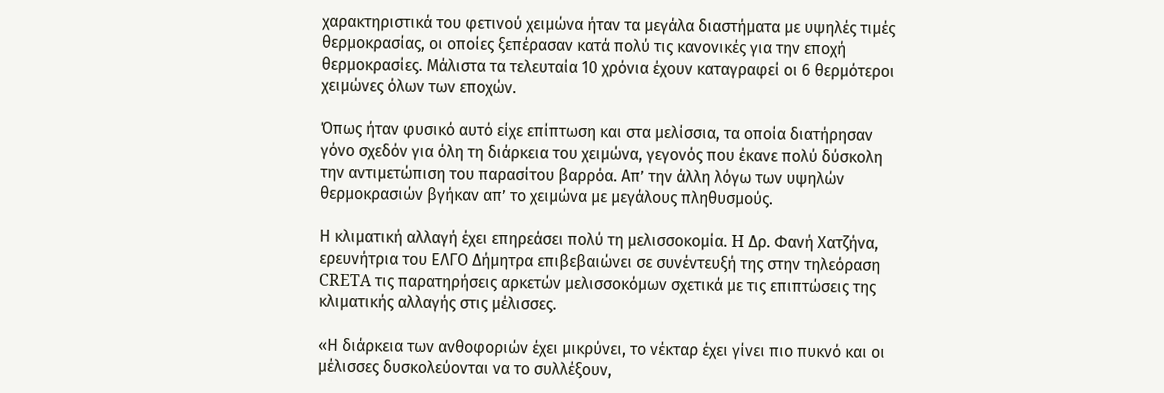χαρακτηριστικά του φετινού χειμώνα ήταν τα μεγάλα διαστήματα με υψηλές τιμές θερμοκρασίας, οι οποίες ξεπέρασαν κατά πολύ τις κανονικές για την εποχή θερμοκρασίες. Μάλιστα τα τελευταία 10 χρόνια έχουν καταγραφεί οι 6 θερμότεροι χειμώνες όλων των εποχών.

Όπως ήταν φυσικό αυτό είχε επίπτωση και στα μελίσσια, τα οποία διατήρησαν γόνο σχεδόν για όλη τη διάρκεια του χειμώνα, γεγονός που έκανε πολύ δύσκολη την αντιμετώπιση του παρασίτου βαρρόα. Απ’ την άλλη λόγω των υψηλών θερμοκρασιών βγήκαν απ’ το χειμώνα με μεγάλους πληθυσμούς.

Η κλιματική αλλαγή έχει επηρεάσει πολύ τη μελισσοκομία. H Δρ. Φανή Χατζήνα, ερευνήτρια του ΕΛΓΟ Δήμητρα επιβεβαιώνει σε συνέντευξή της στην τηλεόραση CRETA τις παρατηρήσεις αρκετών μελισσοκόμων σχετικά με τις επιπτώσεις της κλιματικής αλλαγής στις μέλισσες.

«Η διάρκεια των ανθοφοριών έχει μικρύνει, το νέκταρ έχει γίνει πιο πυκνό και οι μέλισσες δυσκολεύονται να το συλλέξουν,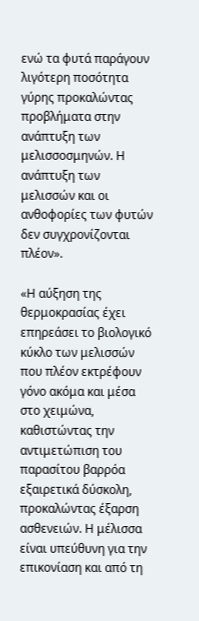ενώ τα φυτά παράγουν λιγότερη ποσότητα γύρης προκαλώντας προβλήματα στην ανάπτυξη των μελισσοσμηνών. Η ανάπτυξη των μελισσών και οι ανθοφορίες των φυτών δεν συγχρονίζονται πλέον».

«Η αύξηση της θερμοκρασίας έχει επηρεάσει το βιολογικό κύκλο των μελισσών που πλέον εκτρέφουν γόνο ακόμα και μέσα στο χειμώνα, καθιστώντας την αντιμετώπιση του παρασίτου βαρρόα εξαιρετικά δύσκολη, προκαλώντας έξαρση ασθενειών. Η μέλισσα είναι υπεύθυνη για την επικονίαση και από τη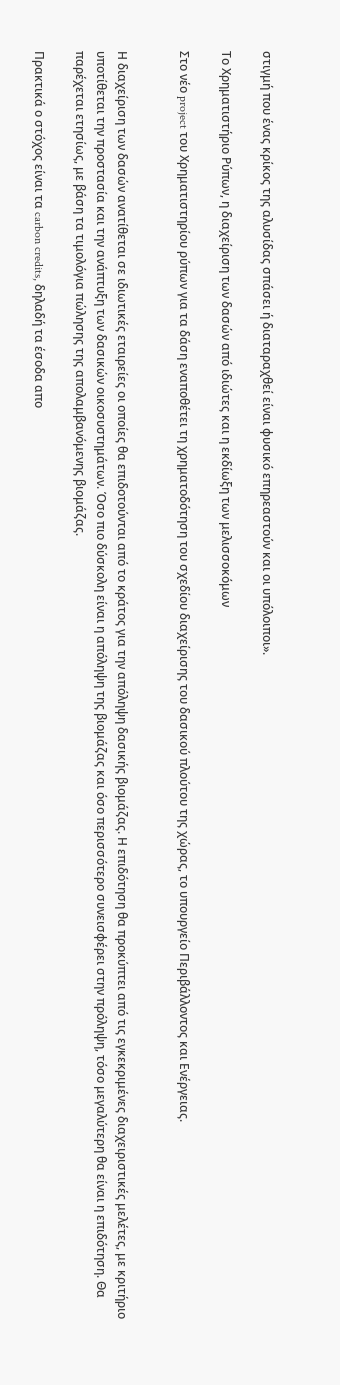στιγμή που ένας κρίκος της αλυσίδας σπάσει ή διαταραχθεί είναι φυσικό επηρεαστούν και οι υπόλοιποι».

Το Χρηματιστήριο Ρύπων, η διαχείριση των δασών από ιδιώτες και η εκδίωξη των μελισσοκόμων

Στο νέο project του Χρηματιστηρίου ρύπων για τα δάση εναποθέτει τη χρηματοδότηση του σχεδίου διαχείρισης του δασικού πλούτου της χώρας, το υπουργείο Περιβάλλοντος και Ενέργειας.


Η διαχείριση των δασών ανατίθεται σε ιδιωτικές εταιρείες οι οποίες θα επιδοτούνται από το κράτος για την απόληψη δασικής βιομάζας. Η επιδότηση θα προκύπτει από τις εγκεκριμένες διαχειριστικές μελέτες, με κριτήριο υποτίθεται την προστασία και την ανάπτυξη των δασικών οικοσυστημάτων. Όσο πιο δύσκολη είναι η απόληψη της βιομάζας και όσο περισσότερο συνεισφέρει στην πρόληψη, τόσο μεγαλύτερη θα είναι η επιδότηση. Θα παρέχεται ετησίως, με βάση τα τιμολόγια πώλησης της απολαμβανόμενης βιομάζας.

Πρακτικά ο στόχος είναι τα carbon credits, δηλαδή τα έσοδα απο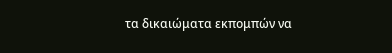τα δικαιώματα εκπομπών να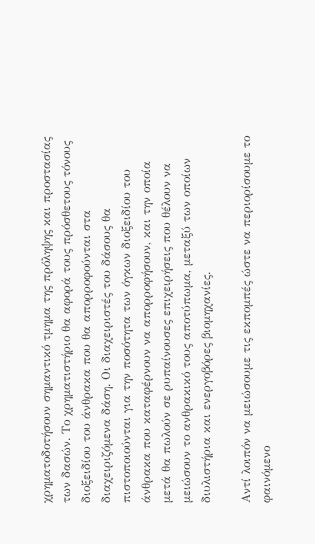χρηματοδοτήσουν σημαντικό τμημα της πρόληψης και προστασίας των δασών. Το χρηματιστήριο θα αφορά τους πρόσθετους τόνους διοξειδίου του άνθρακα που θα απορροφούνται στα διαχειριζόμενα δάση. Οι διαχειριστές του δάσους θα πιστοποιούνται για την ποσότητα των όγκων διοξειδίου του άνθρακα που καταφέρνουν να απορροφήσουν, και την οποία μετά θα πωλούν σε ρυπαίνουσες επιχειρήσεις που θέλουν να μειώσουν το ανθρακικό τους αποτύπωμα, μεταξύ των οποίων διυλιστήρια και ενεργοβόρες βιομηχανίες.

Αντί λοιπόν να μειώσουμε τις εκπομπές ώστε να περιορίσουμε το φαινόμενο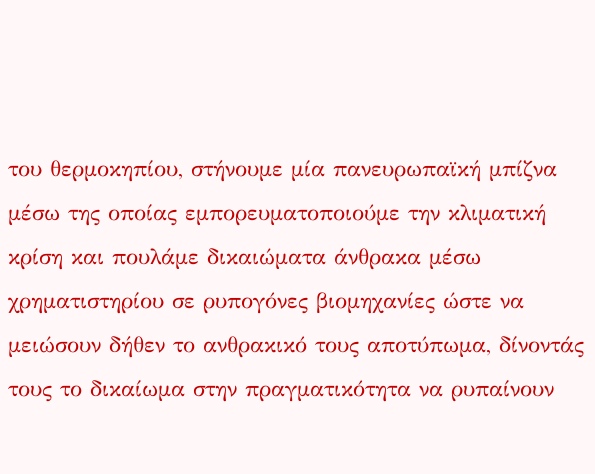του θερμοκηπίου, στήνουμε μία πανευρωπαϊκή μπίζνα μέσω της οποίας εμπορευματοποιούμε την κλιματική κρίση και πουλάμε δικαιώματα άνθρακα μέσω χρηματιστηρίου σε ρυπογόνες βιομηχανίες ώστε να μειώσουν δήθεν το ανθρακικό τους αποτύπωμα, δίνοντάς τους το δικαίωμα στην πραγματικότητα να ρυπαίνουν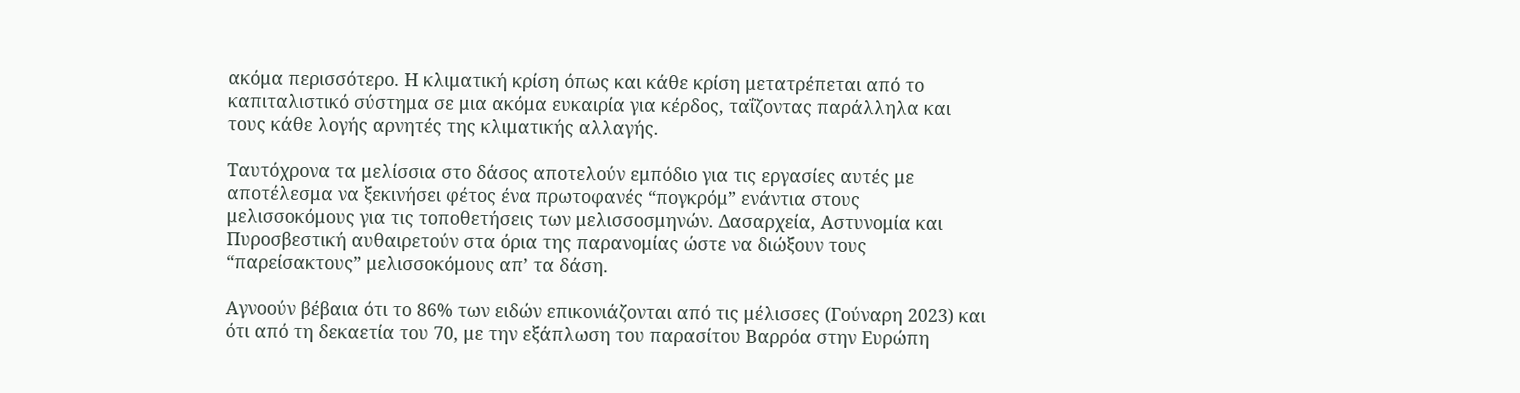ακόμα περισσότερο. Η κλιματική κρίση όπως και κάθε κρίση μετατρέπεται από το καπιταλιστικό σύστημα σε μια ακόμα ευκαιρία για κέρδος, ταΐζοντας παράλληλα και τους κάθε λογής αρνητές της κλιματικής αλλαγής.

Ταυτόχρονα τα μελίσσια στο δάσος αποτελούν εμπόδιο για τις εργασίες αυτές με αποτέλεσμα να ξεκινήσει φέτος ένα πρωτοφανές “πογκρόμ” ενάντια στους μελισσοκόμους για τις τοποθετήσεις των μελισσοσμηνών. Δασαρχεία, Αστυνομία και Πυροσβεστική αυθαιρετούν στα όρια της παρανομίας ώστε να διώξουν τους “παρείσακτους” μελισσοκόμους απ’ τα δάση.

Αγνοούν βέβαια ότι το 86% των ειδών επικονιάζονται από τις μέλισσες (Γούναρη 2023) και ότι από τη δεκαετία του 70, με την εξάπλωση του παρασίτου Βαρρόα στην Ευρώπη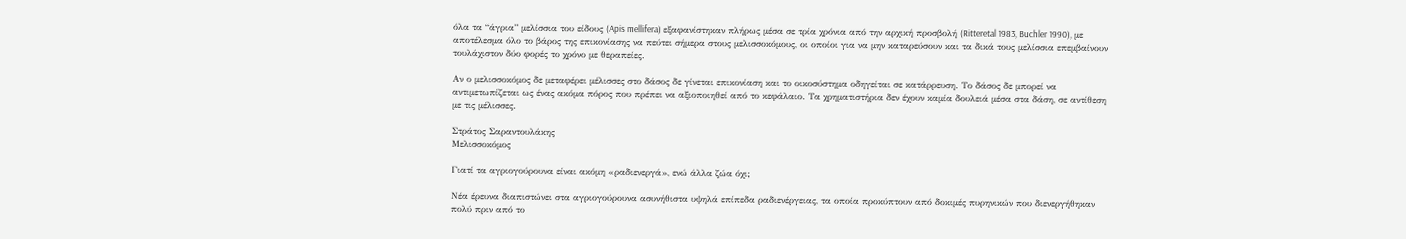όλα τα “άγρια” μελίσσια του είδους (Apis mellifera) εξαφανίστηκαν πλήρως μέσα σε τρία χρόνια από την αρχική προσβολή (Ritteretal 1983, Buchler 1990), με αποτέλεσμα όλο το βάρος της επικονίασης να πεύτει σήμερα στους μελισσοκόμους, οι οποίοι για να μην καταρεύσουν και τα δικά τους μελίσσια επεμβαίνουν τουλάχιστον δύο φορές το χρόνο με θεραπείες.

Αν ο μελισσοκόμος δε μεταφέρει μέλισσες στο δάσος δε γίνεται επικονίαση και το οικοσύστημα οδηγείται σε κατάρρευση. Το δάσος δε μπορεί να αντιμετωπίζεται ως ένας ακόμα πόρος που πρέπει να αξιοποιηθεί από το κεφάλαιο. Τα χρηματιστήρια δεν έχουν καμία δουλειά μέσα στα δάση, σε αντίθεση με τις μέλισσες.

Στράτος Σαραντουλάκης
Μελισσοκόμος

Γιατί τα αγριογούρουνα είναι ακόμη «ραδιενεργά», ενώ άλλα ζώα όχι;

Νέα έρευνα διαπιστώνει στα αγριογούρουνα ασυνήθιστα υψηλά επίπεδα ραδιενέργειας, τα οποία προκύπτουν από δοκιμές πυρηνικών που διενεργήθηκαν πολύ πριν από το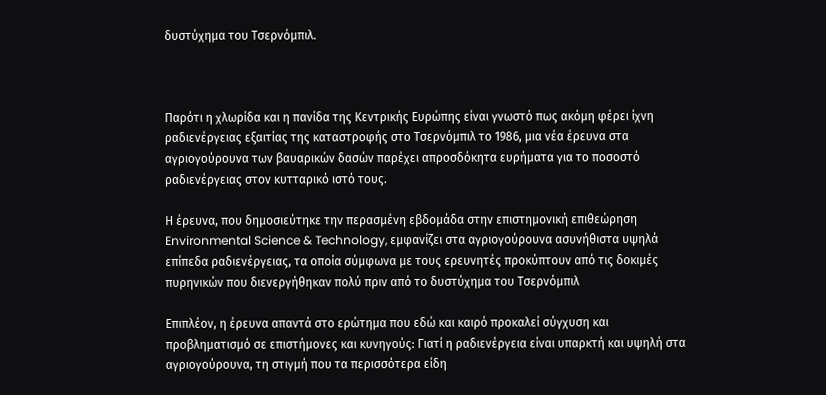δυστύχημα του Τσερνόμπιλ.



Παρότι η χλωρίδα και η πανίδα της Κεντρικής Ευρώπης είναι γνωστό πως ακόμη φέρει ίχνη ραδιενέργειας εξαιτίας της καταστροφής στο Τσερνόμπιλ το 1986, μια νέα έρευνα στα αγριογούρουνα των βαυαρικών δασών παρέχει απροσδόκητα ευρήματα για το ποσοστό ραδιενέργειας στον κυτταρικό ιστό τους.

Η έρευνα, που δημοσιεύτηκε την περασμένη εβδομάδα στην επιστημονική επιθεώρηση Environmental Science & Technology, εμφανίζει στα αγριογούρουνα ασυνήθιστα υψηλά επίπεδα ραδιενέργειας, τα οποία σύμφωνα με τους ερευνητές προκύπτουν από τις δοκιμές πυρηνικών που διενεργήθηκαν πολύ πριν από το δυστύχημα του Τσερνόμπιλ

Επιπλέον, η έρευνα απαντά στο ερώτημα που εδώ και καιρό προκαλεί σύγχυση και προβληματισμό σε επιστήμονες και κυνηγούς: Γιατί η ραδιενέργεια είναι υπαρκτή και υψηλή στα αγριογούρουνα, τη στιγμή που τα περισσότερα είδη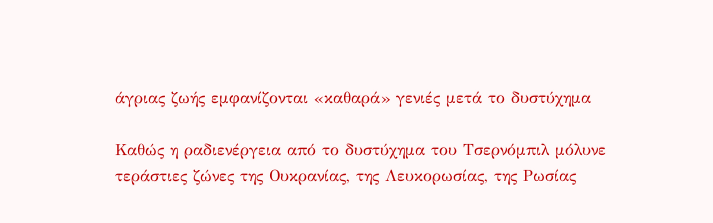άγριας ζωής εμφανίζονται «καθαρά» γενιές μετά το δυστύχημα

Καθώς η ραδιενέργεια από το δυστύχημα του Τσερνόμπιλ μόλυνε τεράστιες ζώνες της Ουκρανίας, της Λευκορωσίας, της Ρωσίας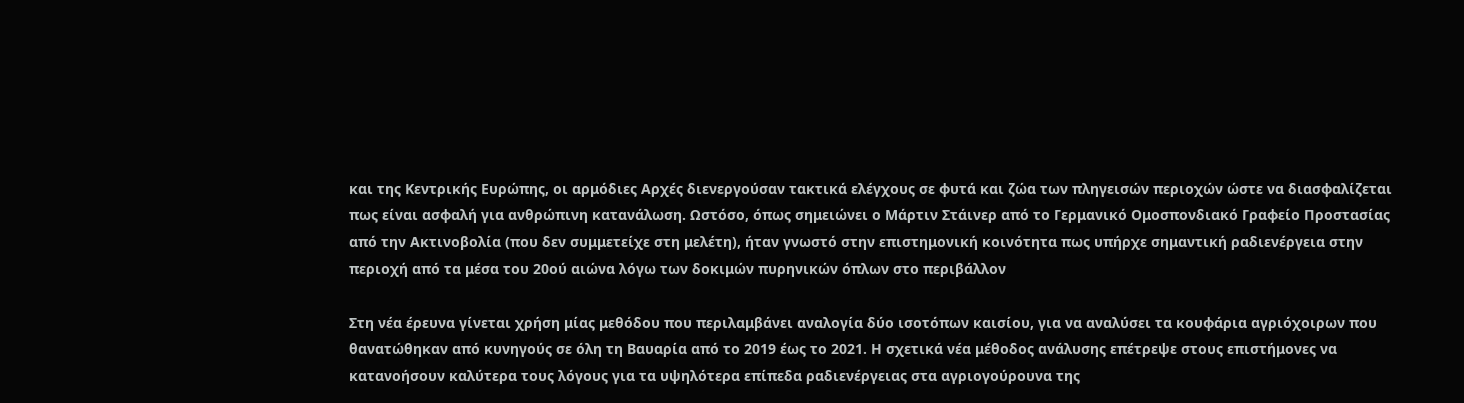και της Κεντρικής Ευρώπης, οι αρμόδιες Αρχές διενεργούσαν τακτικά ελέγχους σε φυτά και ζώα των πληγεισών περιοχών ώστε να διασφαλίζεται πως είναι ασφαλή για ανθρώπινη κατανάλωση. Ωστόσο, όπως σημειώνει ο Μάρτιν Στάινερ από το Γερμανικό Ομοσπονδιακό Γραφείο Προστασίας από την Ακτινοβολία (που δεν συμμετείχε στη μελέτη), ήταν γνωστό στην επιστημονική κοινότητα πως υπήρχε σημαντική ραδιενέργεια στην περιοχή από τα μέσα του 20ού αιώνα λόγω των δοκιμών πυρηνικών όπλων στο περιβάλλον

Στη νέα έρευνα γίνεται χρήση μίας μεθόδου που περιλαμβάνει αναλογία δύο ισοτόπων καισίου, για να αναλύσει τα κουφάρια αγριόχοιρων που θανατώθηκαν από κυνηγούς σε όλη τη Βαυαρία από το 2019 έως το 2021. Η σχετικά νέα μέθοδος ανάλυσης επέτρεψε στους επιστήμονες να κατανοήσουν καλύτερα τους λόγους για τα υψηλότερα επίπεδα ραδιενέργειας στα αγριογούρουνα της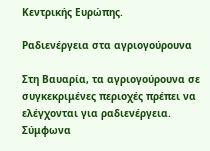Κεντρικής Ευρώπης.

Ραδιενέργεια στα αγριογούρουνα

Στη Βαυαρία, τα αγριογούρουνα σε συγκεκριμένες περιοχές πρέπει να ελέγχονται για ραδιενέργεια. Σύμφωνα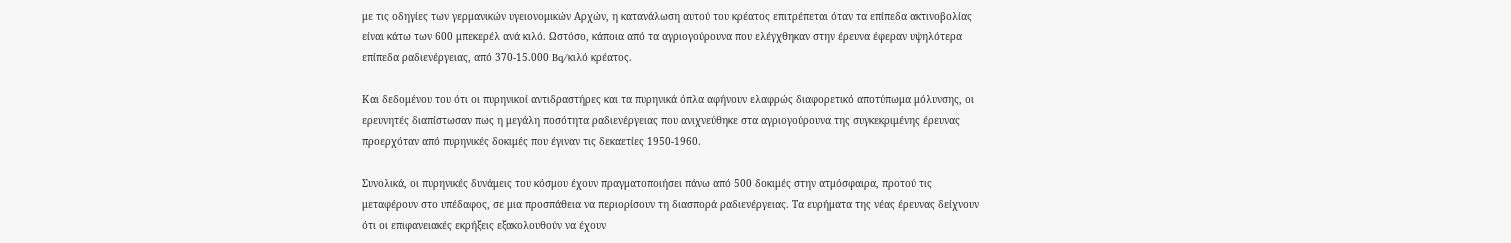με τις οδηγίες των γερμανικών υγειονομικών Αρχών, η κατανάλωση αυτού του κρέατος επιτρέπεται όταν τα επίπεδα ακτινοβολίας είναι κάτω των 600 μπεκερέλ ανά κιλό. Ωστόσο, κάποια από τα αγριογούρουνα που ελέγχθηκαν στην έρευνα έφεραν υψηλότερα επίπεδα ραδιενέργειας, από 370-15.000 Bq/κιλό κρέατος.

Και δεδομένου του ότι οι πυρηνικοί αντιδραστήρες και τα πυρηνικά όπλα αφήνουν ελαφρώς διαφορετικό αποτύπωμα μόλυνσης, οι ερευνητές διαπίστωσαν πως η μεγάλη ποσότητα ραδιενέργειας που ανιχνεύθηκε στα αγριογούρουνα της συγκεκριμένης έρευνας προερχόταν από πυρηνικές δοκιμές που έγιναν τις δεκαετίες 1950-1960.

Συνολικά, οι πυρηνικές δυνάμεις του κόσμου έχουν πραγματοποιήσει πάνω από 500 δοκιμές στην ατμόσφαιρα, προτού τις μεταφέρουν στο υπέδαφος, σε μια προσπάθεια να περιορίσουν τη διασπορά ραδιενέργειας. Τα ευρήματα της νέας έρευνας δείχνουν ότι οι επιφανειακές εκρήξεις εξακολουθούν να έχουν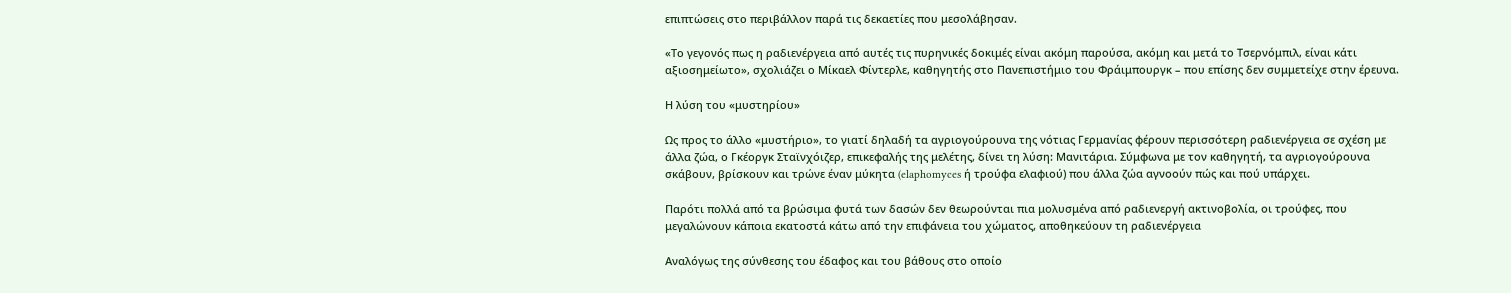επιπτώσεις στο περιβάλλον παρά τις δεκαετίες που μεσολάβησαν.

«Το γεγονός πως η ραδιενέργεια από αυτές τις πυρηνικές δοκιμές είναι ακόμη παρούσα, ακόμη και μετά το Τσερνόμπιλ, είναι κάτι αξιοσημείωτο», σχολιάζει ο Μίκαελ Φίντερλε, καθηγητής στο Πανεπιστήμιο του Φράιμπουργκ – που επίσης δεν συμμετείχε στην έρευνα.

Η λύση του «μυστηρίου»

Ως προς το άλλο «μυστήριο», το γιατί δηλαδή τα αγριογούρουνα της νότιας Γερμανίας φέρουν περισσότερη ραδιενέργεια σε σχέση με άλλα ζώα, ο Γκέοργκ Σταϊνχόιζερ, επικεφαλής της μελέτης, δίνει τη λύση: Μανιτάρια. Σύμφωνα με τον καθηγητή, τα αγριογούρουνα σκάβουν, βρίσκουν και τρώνε έναν μύκητα (elaphomyces ή τρούφα ελαφιού) που άλλα ζώα αγνοούν πώς και πού υπάρχει.

Παρότι πολλά από τα βρώσιμα φυτά των δασών δεν θεωρούνται πια μολυσμένα από ραδιενεργή ακτινοβολία, οι τρούφες, που μεγαλώνουν κάποια εκατοστά κάτω από την επιφάνεια του χώματος, αποθηκεύουν τη ραδιενέργεια

Αναλόγως της σύνθεσης του έδαφος και του βάθους στο οποίο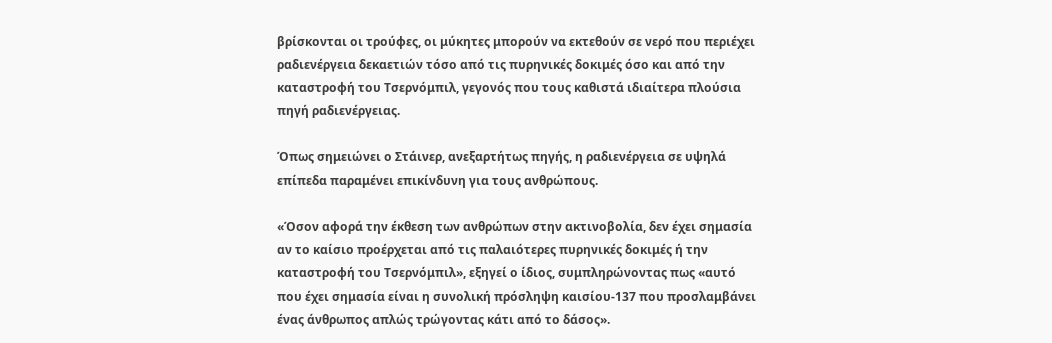βρίσκονται οι τρούφες, οι μύκητες μπορούν να εκτεθούν σε νερό που περιέχει ραδιενέργεια δεκαετιών τόσο από τις πυρηνικές δοκιμές όσο και από την καταστροφή του Τσερνόμπιλ, γεγονός που τους καθιστά ιδιαίτερα πλούσια πηγή ραδιενέργειας.

Όπως σημειώνει ο Στάινερ, ανεξαρτήτως πηγής, η ραδιενέργεια σε υψηλά επίπεδα παραμένει επικίνδυνη για τους ανθρώπους.

«Όσον αφορά την έκθεση των ανθρώπων στην ακτινοβολία, δεν έχει σημασία αν το καίσιο προέρχεται από τις παλαιότερες πυρηνικές δοκιμές ή την καταστροφή του Τσερνόμπιλ», εξηγεί ο ίδιος, συμπληρώνοντας πως «αυτό που έχει σημασία είναι η συνολική πρόσληψη καισίου-137 που προσλαμβάνει ένας άνθρωπος απλώς τρώγοντας κάτι από το δάσος».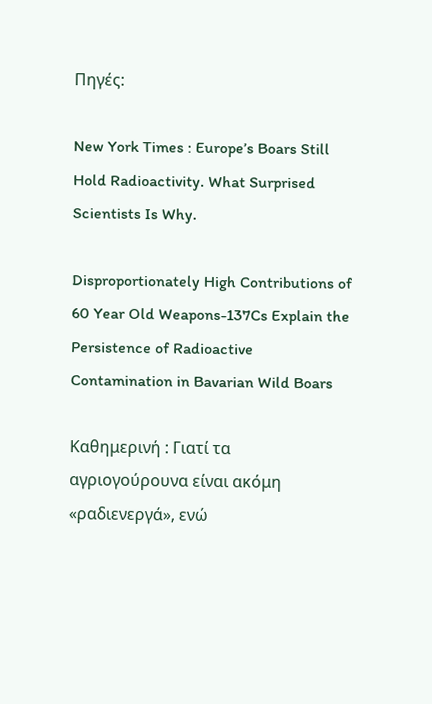Πηγές:

New York Times : Europe’s Boars Still Hold Radioactivity. What Surprised Scientists Is Why.

Disproportionately High Contributions of 60 Year Old Weapons-137Cs Explain the Persistence of Radioactive Contamination in Bavarian Wild Boars

Καθημερινή : Γιατί τα αγριογούρουνα είναι ακόμη «ραδιενεργά», ενώ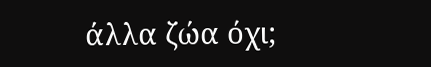άλλα ζώα όχι;